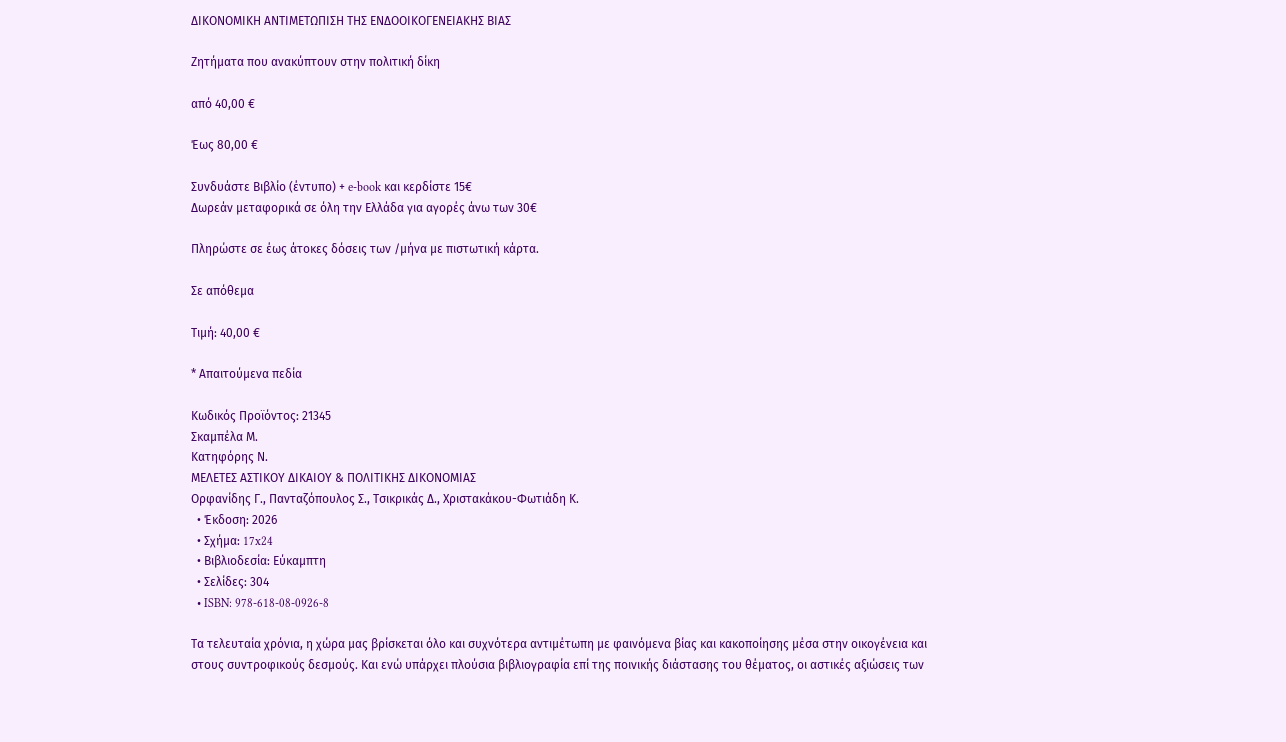ΔΙΚΟΝΟΜΙΚΗ ΑΝΤΙΜΕΤΩΠΙΣΗ ΤΗΣ ΕΝΔΟΟΙΚΟΓΕΝΕΙΑΚΗΣ ΒΙΑΣ

Ζητήματα που ανακύπτουν στην πολιτική δίκη

από 40,00 €

Έως 80,00 €

Συνδυάστε Βιβλίο (έντυπο) + e-book και κερδίστε 15€
Δωρεάν μεταφορικά σε όλη την Ελλάδα για αγορές άνω των 30€

Πληρώστε σε έως άτοκες δόσεις των /μήνα με πιστωτική κάρτα.

Σε απόθεμα

Τιμή: 40,00 €

* Απαιτούμενα πεδία

Κωδικός Προϊόντος: 21345
Σκαμπέλα Μ.
Κατηφόρης Ν.
ΜΕΛΕΤΕΣ ΑΣΤΙΚΟΥ ΔΙΚΑΙΟΥ & ΠΟΛΙΤΙΚΗΣ ΔΙΚΟΝΟΜΙΑΣ
Ορφανίδης Γ., Πανταζόπουλος Σ., Τσικρικάς Δ., Χριστακάκου-Φωτιάδη Κ.
  • Έκδοση: 2026
  • Σχήμα: 17x24
  • Βιβλιοδεσία: Εύκαμπτη
  • Σελίδες: 304
  • ISBN: 978-618-08-0926-8

Τα τελευταία χρόνια, η χώρα μας βρίσκεται όλο και συχνότερα αντιμέτωπη με φαινόμενα βίας και κακοποίησης μέσα στην οικογένεια και στους συντροφικούς δεσμούς. Και ενώ υπάρχει πλούσια βιβλιογραφία επί της ποινικής διάστασης του θέματος, οι αστικές αξιώσεις των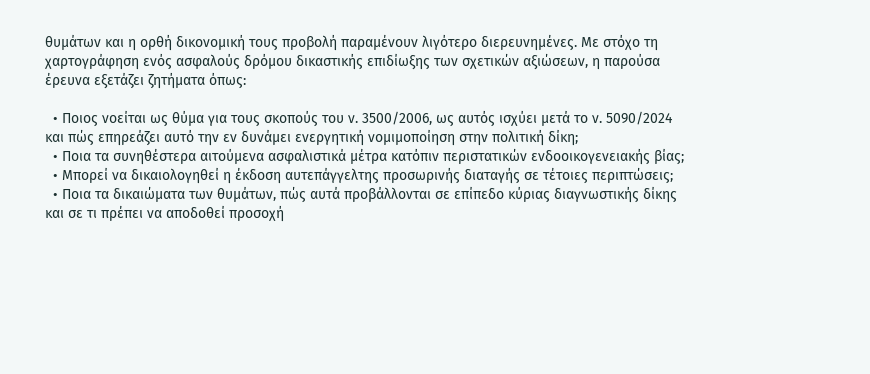θυμάτων και η ορθή δικονομική τους προβολή παραμένουν λιγότερο διερευνημένες. Με στόχο τη χαρτογράφηση ενός ασφαλούς δρόμου δικαστικής επιδίωξης των σχετικών αξιώσεων, η παρούσα έρευνα εξετάζει ζητήματα όπως:

  • Ποιος νοείται ως θύμα για τους σκοπούς του ν. 3500/2006, ως αυτός ισχύει μετά το ν. 5090/2024 και πώς επηρεάζει αυτό την εν δυνάμει ενεργητική νομιμοποίηση στην πολιτική δίκη;
  • Ποια τα συνηθέστερα αιτούμενα ασφαλιστικά μέτρα κατόπιν περιστατικών ενδοοικογενειακής βίας;
  • Μπορεί να δικαιολογηθεί η έκδοση αυτεπάγγελτης προσωρινής διαταγής σε τέτοιες περιπτώσεις;
  • Ποια τα δικαιώματα των θυμάτων, πώς αυτά προβάλλονται σε επίπεδο κύριας διαγνωστικής δίκης και σε τι πρέπει να αποδοθεί προσοχή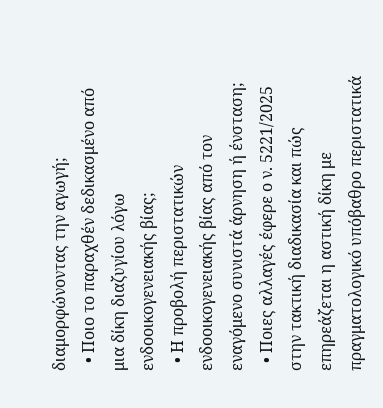διαμορφώνοντας την αγωγή;
  • Ποιο το παραχθέν δεδικασμένο από μια δίκη διαζυγίου λόγω ενδοοικογενειακής βίας;
  • Η προβολή περιστατικών ενδοοικογενειακής βίας από τον εναγόμενο συνιστά άρνηση ή ένσταση;
  • Ποιες αλλαγές έφερε ο ν. 5221/2025 στην τακτική διαδικασία και πώς επηρεάζεται η αστική δίκη με πραγματολογικό υπόβαθρο περιστατικά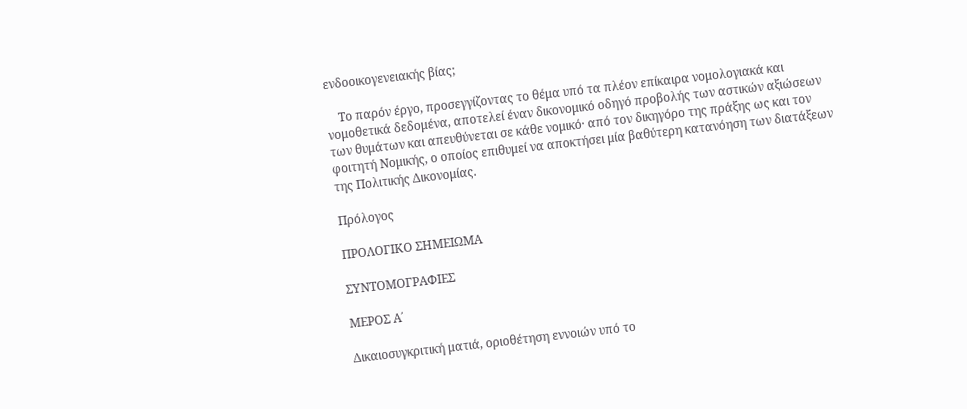ενδοοικογενειακής βίας;

    Το παρόν έργο, προσεγγίζοντας το θέμα υπό τα πλέον επίκαιρα νομολογιακά και νομοθετικά δεδομένα, αποτελεί έναν δικονομικό οδηγό προβολής των αστικών αξιώσεων των θυμάτων και απευθύνεται σε κάθε νομικό· από τον δικηγόρο της πράξης ως και τον φοιτητή Νομικής, ο οποίος επιθυμεί να αποκτήσει μία βαθύτερη κατανόηση των διατάξεων της Πολιτικής Δικονομίας.

Πρόλογος

ΠΡΟΛΟΓΙΚΟ ΣΗΜΕΙΩΜΑ

ΣΥΝΤΟΜΟΓΡΑΦΙΕΣ

ΜΕΡΟΣ Α΄

Δικαιοσυγκριτική ματιά, οριοθέτηση εννοιών υπό το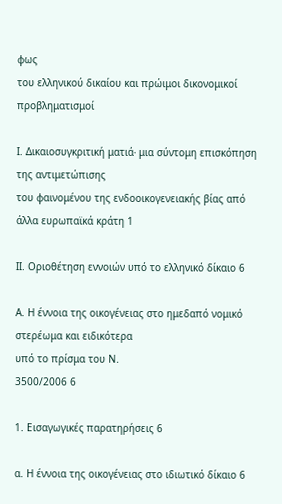φως
του ελληνικού δικαίου και πρώιμοι δικονομικοί προβληματισμοί

Ι. Δικαιοσυγκριτική ματιά∙ μια σύντομη επισκόπηση της αντιμετώπισης
του φαινομένου της ενδοοικογενειακής βίας από άλλα ευρωπαϊκά κράτη 1

ΙΙ. Οριοθέτηση εννοιών υπό το ελληνικό δίκαιο 6

Α. Η έννοια της οικογένειας στο ημεδαπό νομικό στερέωμα και ειδικότερα
υπό το πρίσμα του Ν.
3500/2006 6

1. Εισαγωγικές παρατηρήσεις 6

α. Η έννοια της οικογένειας στο ιδιωτικό δίκαιο 6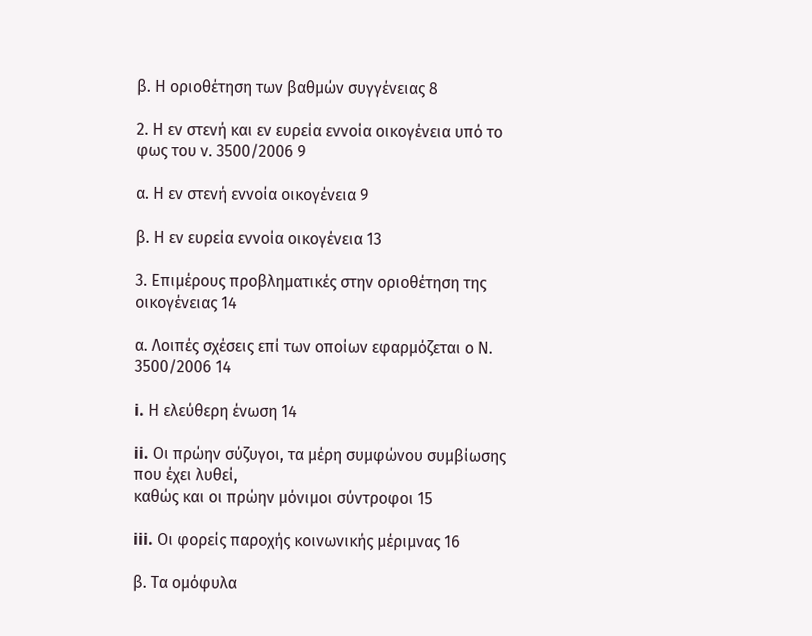β. Η οριοθέτηση των βαθμών συγγένειας 8

2. Η εν στενή και εν ευρεία εννοία οικογένεια υπό το φως του ν. 3500/2006 9

α. Η εν στενή εννοία οικογένεια 9

β. Η εν ευρεία εννοία οικογένεια 13

3. Επιμέρους προβληματικές στην οριοθέτηση της οικογένειας 14

α. Λοιπές σχέσεις επί των οποίων εφαρμόζεται ο Ν. 3500/2006 14

i. Η ελεύθερη ένωση 14

ii. Οι πρώην σύζυγοι, τα μέρη συμφώνου συμβίωσης που έχει λυθεί,
καθώς και οι πρώην μόνιμοι σύντροφοι 15

iii. Οι φορείς παροχής κοινωνικής μέριμνας 16

β. Τα ομόφυλα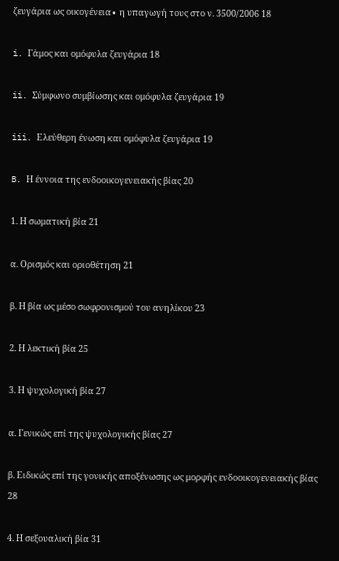ζευγάρια ως οικογένεια∙ η υπαγωγή τους στο ν. 3500/2006 18

i. Γάμος και ομόφυλα ζευγάρια 18

ii. Σύμφωνο συμβίωσης και ομόφυλα ζευγάρια 19

iii. Ελεύθερη ένωση και ομόφυλα ζευγάρια 19

B. Η έννοια της ενδοοικογενειακής βίας 20

1. Η σωματική βία 21

α. Ορισμός και οριοθέτηση 21

β. Η βία ως μέσο σωφρονισμού του ανηλίκου 23

2. Η λεκτική βία 25

3. Η ψυχολογική βία 27

α. Γενικώς επί της ψυχολογικής βίας 27

β. Ειδικώς επί της γονικής αποξένωσης ως μορφής ενδοοικογενειακής βίας 28

4. Η σεξουαλική βία 31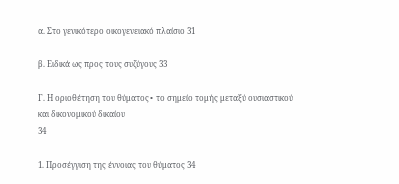α. Στο γενικότερο οικογενειακό πλαίσιο 31

β. Ειδικά ως προς τους συζύγους 33

Γ. Η οριοθέτηση του θύματος∙ το σημείο τομής μεταξύ ουσιαστικού
και δικονομικού δικαίου
34

1. Προσέγγιση της έννοιας του θύματος 34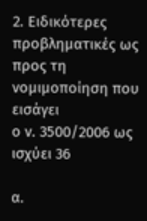2. Ειδικότερες προβληματικές ως προς τη νομιμοποίηση που εισάγει
ο ν. 3500/2006 ως ισχύει 36

α.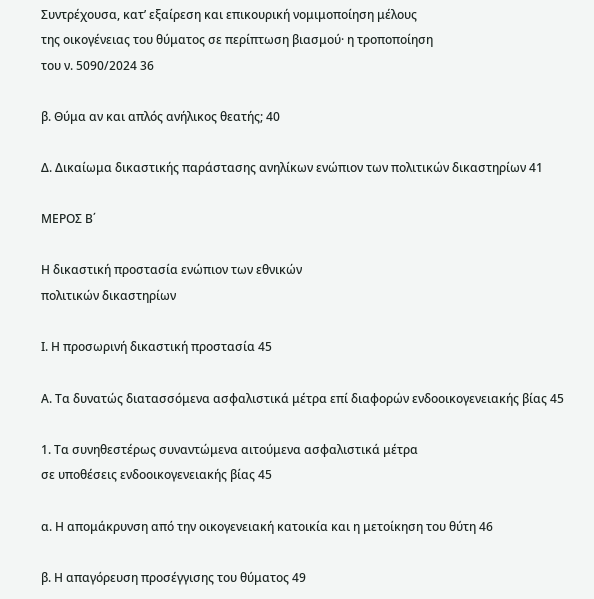Συντρέχουσα, κατ’ εξαίρεση και επικουρική νομιμοποίηση μέλους
της οικογένειας του θύματος σε περίπτωση βιασμού· η τροποποίηση
του ν. 5090/2024 36

β. Θύμα αν και απλός ανήλικος θεατής; 40

Δ. Δικαίωμα δικαστικής παράστασης ανηλίκων ενώπιον των πολιτικών δικαστηρίων 41

ΜΕΡΟΣ Β΄

Η δικαστική προστασία ενώπιον των εθνικών
πολιτικών δικαστηρίων

Ι. Η προσωρινή δικαστική προστασία 45

Α. Τα δυνατώς διατασσόμενα ασφαλιστικά μέτρα επί διαφορών ενδοοικογενειακής βίας 45

1. Τα συνηθεστέρως συναντώμενα αιτούμενα ασφαλιστικά μέτρα
σε υποθέσεις ενδοοικογενειακής βίας 45

α. Η απομάκρυνση από την οικογενειακή κατοικία και η μετοίκηση του θύτη 46

β. Η απαγόρευση προσέγγισης του θύματος 49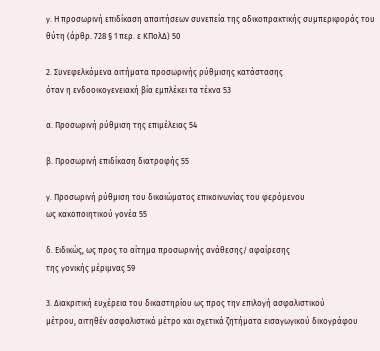γ. Η προσωρινή επιδίκαση απαιτήσεων συνεπεία της αδικοπρακτικής συμπεριφοράς του θύτη (άρθρ. 728 § 1 περ. ε ΚΠολΔ) 50

2. Συνεφελκόμενα αιτήματα προσωρινής ρύθμισης κατάστασης
όταν η ενδοοικογενειακή βία εμπλέκει τα τέκνα 53

α. Προσωρινή ρύθμιση της επιμέλειας 54

β. Προσωρινή επιδίκαση διατροφής 55

γ. Προσωρινή ρύθμιση του δικαιώματος επικοινωνίας του φερόμενου
ως κακοποιητικού γονέα 55

δ. Ειδικώς, ως προς το αίτημα προσωρινής ανάθεσης/ αφαίρεσης
της γονικής μέριμνας 59

3. Διακριτική ευχέρεια του δικαστηρίου ως προς την επιλογή ασφαλιστικού
μέτρου, αιτηθέν ασφαλιστικό μέτρο και σχετικά ζητήματα εισαγωγικού δικογράφου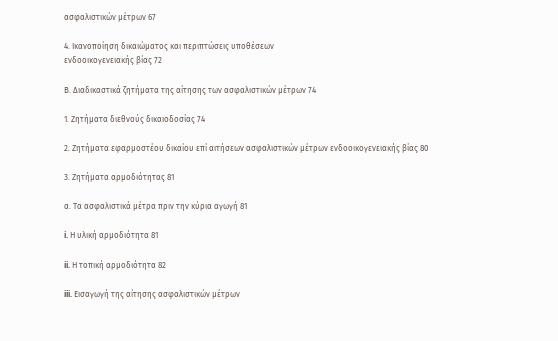ασφαλιστικών μέτρων 67

4. Ικανοποίηση δικαιώματος και περιπτώσεις υποθέσεων
ενδοοικογενειακής βίας 72

Β. Διαδικαστικά ζητήματα της αίτησης των ασφαλιστικών μέτρων 74

1. Ζητήματα διεθνούς δικαιοδοσίας 74

2. Ζητήματα εφαρμοστέου δικαίου επί αιτήσεων ασφαλιστικών μέτρων ενδοοικογενειακής βίας 80

3. Ζητήματα αρμοδιότητας 81

α. Τα ασφαλιστικά μέτρα πριν την κύρια αγωγή 81

i. Η υλική αρμοδιότητα 81

ii. Η τοπική αρμοδιότητα 82

iii. Εισαγωγή της αίτησης ασφαλιστικών μέτρων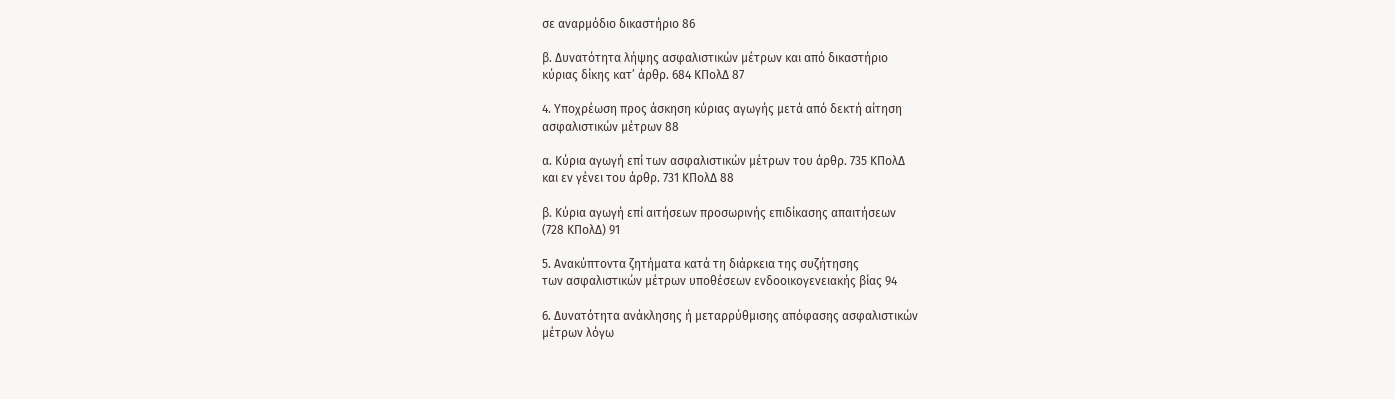σε αναρμόδιο δικαστήριο 86

β. Δυνατότητα λήψης ασφαλιστικών μέτρων και από δικαστήριο
κύριας δίκης κατ’ άρθρ. 684 ΚΠολΔ 87

4. Υποχρέωση προς άσκηση κύριας αγωγής μετά από δεκτή αίτηση
ασφαλιστικών μέτρων 88

α. Κύρια αγωγή επί των ασφαλιστικών μέτρων του άρθρ. 735 ΚΠολΔ
και εν γένει του άρθρ. 731 ΚΠολΔ 88

β. Κύρια αγωγή επί αιτήσεων προσωρινής επιδίκασης απαιτήσεων
(728 ΚΠολΔ) 91

5. Ανακύπτοντα ζητήματα κατά τη διάρκεια της συζήτησης
των ασφαλιστικών μέτρων υποθέσεων ενδοοικογενειακής βίας 94

6. Δυνατότητα ανάκλησης ή μεταρρύθμισης απόφασης ασφαλιστικών
μέτρων λόγω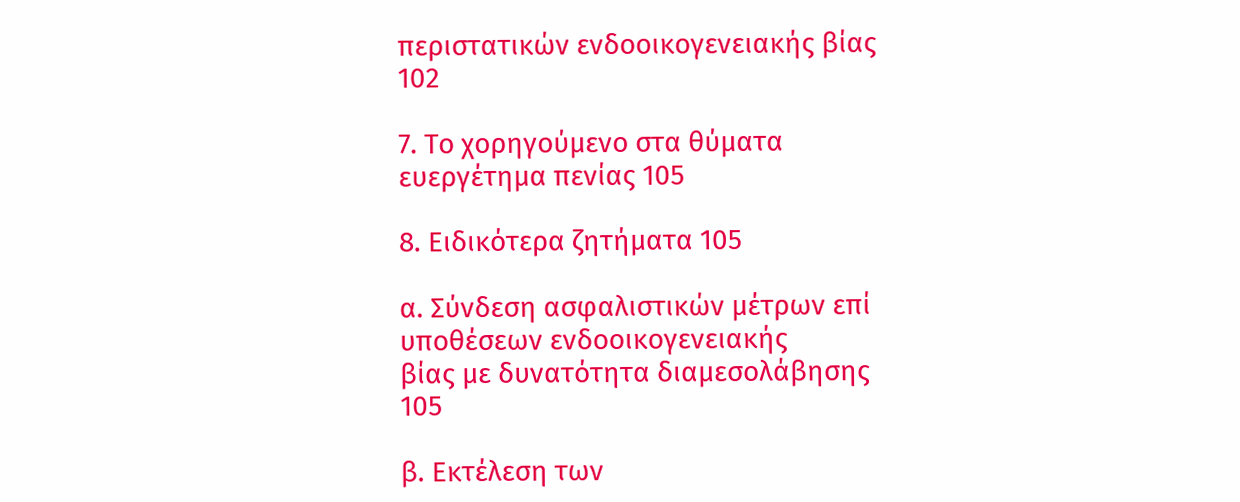περιστατικών ενδοοικογενειακής βίας 102

7. Το χορηγούμενο στα θύματα ευεργέτημα πενίας 105

8. Ειδικότερα ζητήματα 105

α. Σύνδεση ασφαλιστικών μέτρων επί υποθέσεων ενδοοικογενειακής
βίας με δυνατότητα διαμεσολάβησης 105

β. Εκτέλεση των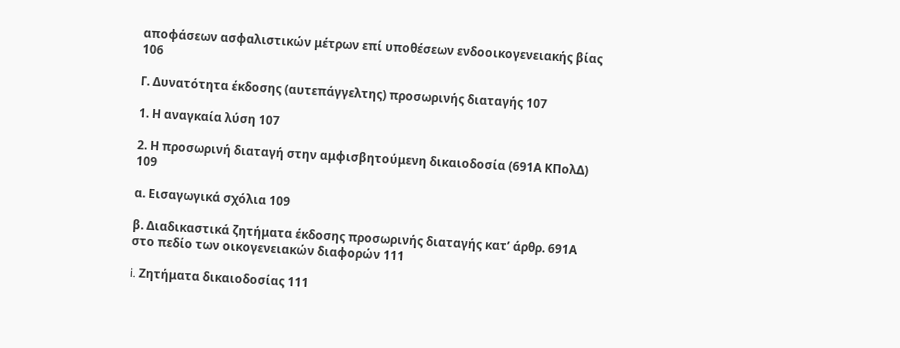αποφάσεων ασφαλιστικών μέτρων επί υποθέσεων ενδοοικογενειακής βίας 106

Γ. Δυνατότητα έκδοσης (αυτεπάγγελτης) προσωρινής διαταγής 107

1. Η αναγκαία λύση 107

2. Η προσωρινή διαταγή στην αμφισβητούμενη δικαιοδοσία (691Α ΚΠολΔ) 109

α. Εισαγωγικά σχόλια 109

β. Διαδικαστικά ζητήματα έκδοσης προσωρινής διαταγής κατ’ άρθρ. 691Α
στο πεδίο των οικογενειακών διαφορών 111

i. Ζητήματα δικαιοδοσίας 111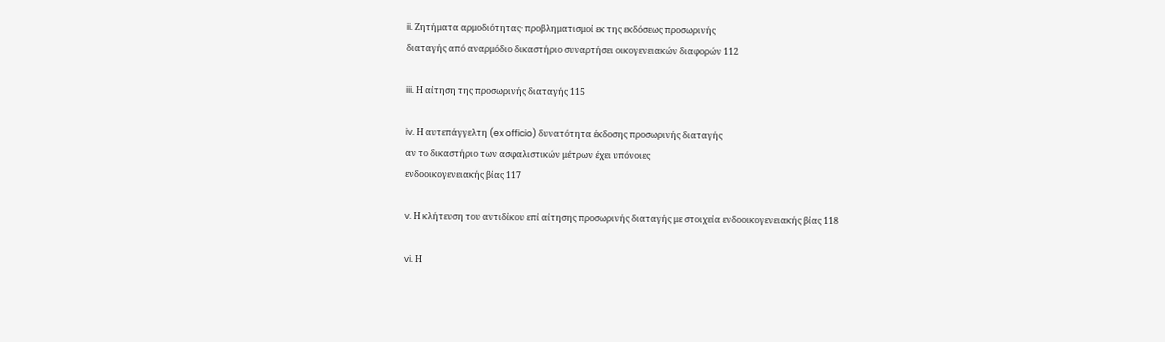ii. Ζητήματα αρμοδιότητας· προβληματισμοί εκ της εκδόσεως προσωρινής
διαταγής από αναρμόδιο δικαστήριο συναρτήσει οικογενειακών διαφορών 112

iii. Η αίτηση της προσωρινής διαταγής 115

iv. Η αυτεπάγγελτη (ex officio) δυνατότητα έκδοσης προσωρινής διαταγής
αν το δικαστήριο των ασφαλιστικών μέτρων έχει υπόνοιες
ενδοοικογενειακής βίας 117

v. Η κλήτευση του αντιδίκου επί αίτησης προσωρινής διαταγής με στοιχεία ενδοοικογενειακής βίας 118

vi. Η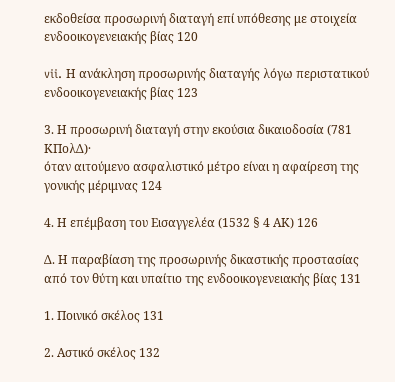εκδοθείσα προσωρινή διαταγή επί υπόθεσης με στοιχεία
ενδοοικογενειακής βίας 120

vii. Η ανάκληση προσωρινής διαταγής λόγω περιστατικού
ενδοοικογενειακής βίας 123

3. Η προσωρινή διαταγή στην εκούσια δικαιοδοσία (781 ΚΠολΔ)·
όταν αιτούμενο ασφαλιστικό μέτρο είναι η αφαίρεση της γονικής μέριμνας 124

4. Η επέμβαση του Εισαγγελέα (1532 § 4 ΑΚ) 126

Δ. Η παραβίαση της προσωρινής δικαστικής προστασίας από τον θύτη και υπαίτιο της ενδοοικογενειακής βίας 131

1. Ποινικό σκέλος 131

2. Αστικό σκέλος 132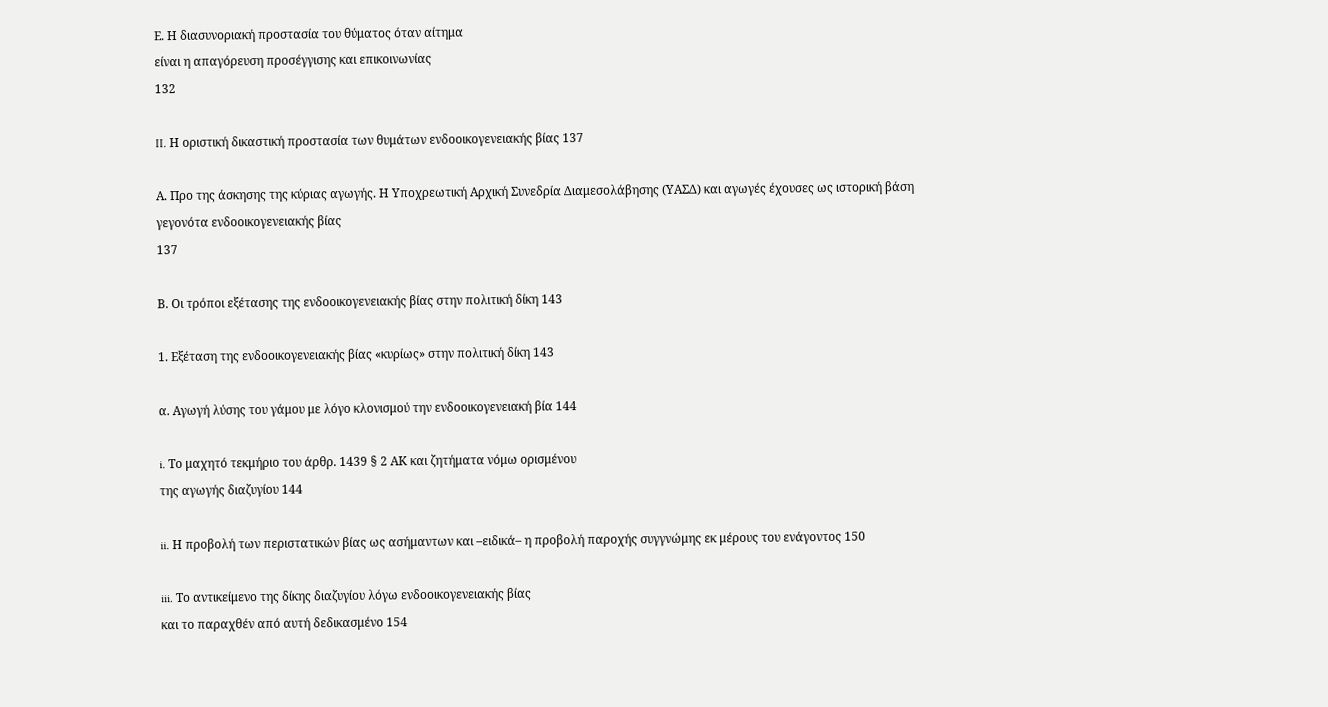Ε. Η διασυνοριακή προστασία του θύματος όταν αίτημα
είναι η απαγόρευση προσέγγισης και επικοινωνίας
132

II. Η οριστική δικαστική προστασία των θυμάτων ενδοοικογενειακής βίας 137

Α. Προ της άσκησης της κύριας αγωγής. Η Υποχρεωτική Αρχική Συνεδρία Διαμεσολάβησης (ΥΑΣΔ) και αγωγές έχουσες ως ιστορική βάση
γεγονότα ενδοοικογενειακής βίας
137

Β. Οι τρόποι εξέτασης της ενδοοικογενειακής βίας στην πολιτική δίκη 143

1. Εξέταση της ενδοοικογενειακής βίας «κυρίως» στην πολιτική δίκη 143

α. Αγωγή λύσης του γάμου με λόγο κλονισμού την ενδοοικογενειακή βία 144

i. Το μαχητό τεκμήριο του άρθρ. 1439 § 2 ΑΚ και ζητήματα νόμω ορισμένου
της αγωγής διαζυγίου 144

ii. Η προβολή των περιστατικών βίας ως ασήμαντων και –ειδικά– η προβολή παροχής συγγνώμης εκ μέρους του ενάγοντος 150

iii. Το αντικείμενο της δίκης διαζυγίου λόγω ενδοοικογενειακής βίας
και το παραχθέν από αυτή δεδικασμένο 154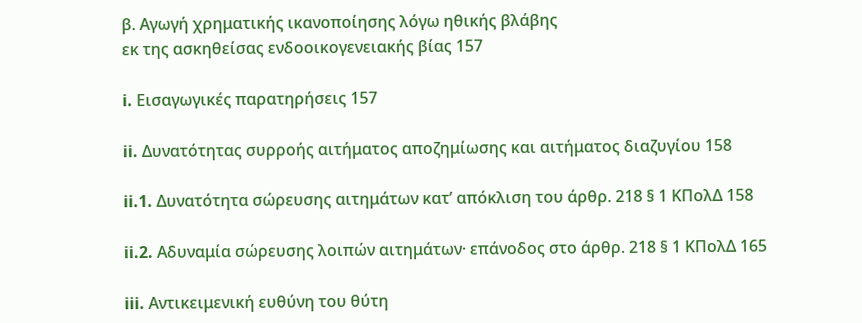β. Αγωγή χρηματικής ικανοποίησης λόγω ηθικής βλάβης
εκ της ασκηθείσας ενδοοικογενειακής βίας 157

i. Εισαγωγικές παρατηρήσεις 157

ii. Δυνατότητας συρροής αιτήματος αποζημίωσης και αιτήματος διαζυγίου 158

ii.1. Δυνατότητα σώρευσης αιτημάτων κατ’ απόκλιση του άρθρ. 218 § 1 ΚΠολΔ 158

ii.2. Αδυναμία σώρευσης λοιπών αιτημάτων· επάνοδος στο άρθρ. 218 § 1 ΚΠολΔ 165

iii. Αντικειμενική ευθύνη του θύτη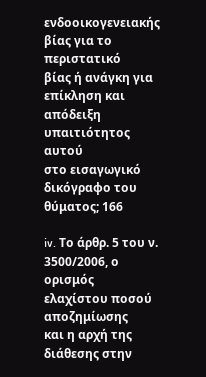ενδοοικογενειακής βίας για το περιστατικό
βίας ή ανάγκη για επίκληση και απόδειξη υπαιτιότητος αυτού
στο εισαγωγικό δικόγραφο του θύματος; 166

iv. Το άρθρ. 5 του ν. 3500/2006, ο ορισμός ελαχίστου ποσού αποζημίωσης
και η αρχή της διάθεσης στην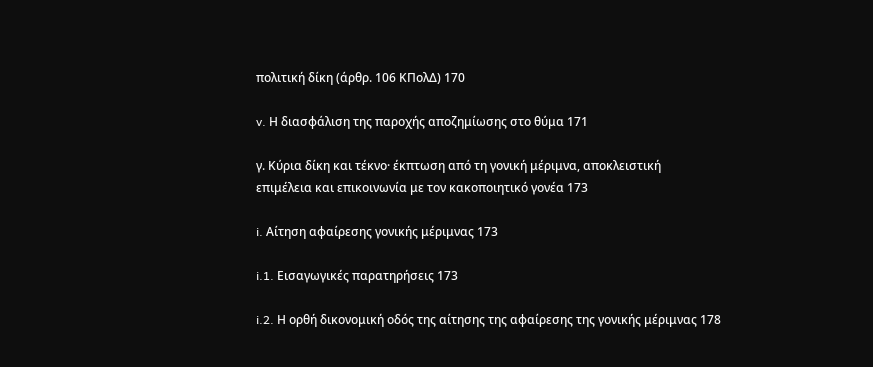πολιτική δίκη (άρθρ. 106 ΚΠολΔ) 170

v. Η διασφάλιση της παροχής αποζημίωσης στο θύμα 171

γ. Κύρια δίκη και τέκνο· έκπτωση από τη γονική μέριμνα, αποκλειστική
επιμέλεια και επικοινωνία με τον κακοποιητικό γονέα 173

i. Αίτηση αφαίρεσης γονικής μέριμνας 173

i.1. Εισαγωγικές παρατηρήσεις 173

i.2. Η ορθή δικονομική οδός της αίτησης της αφαίρεσης της γονικής μέριμνας 178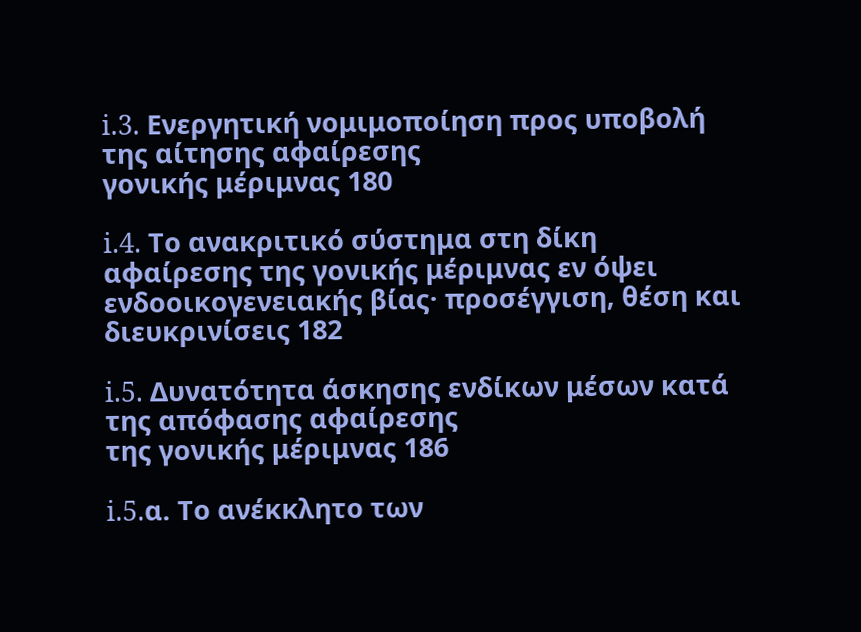i.3. Ενεργητική νομιμοποίηση προς υποβολή της αίτησης αφαίρεσης
γονικής μέριμνας 180

i.4. Το ανακριτικό σύστημα στη δίκη αφαίρεσης της γονικής μέριμνας εν όψει ενδοοικογενειακής βίας· προσέγγιση, θέση και διευκρινίσεις 182

i.5. Δυνατότητα άσκησης ενδίκων μέσων κατά της απόφασης αφαίρεσης
της γονικής μέριμνας 186

i.5.α. Το ανέκκλητο των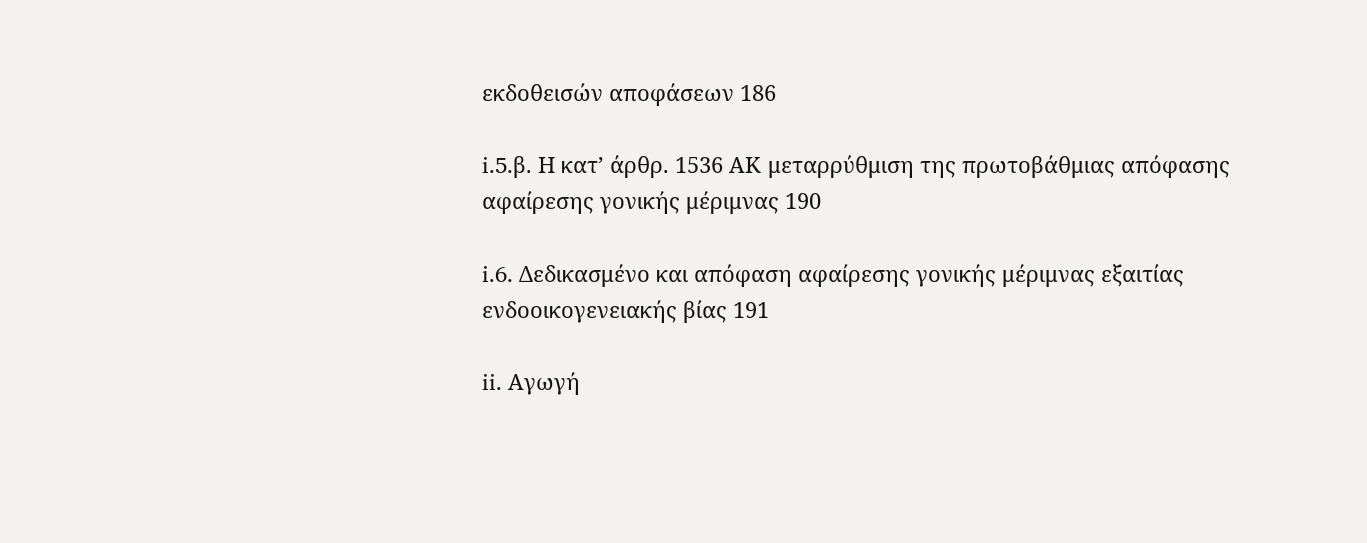εκδοθεισών αποφάσεων 186

i.5.β. Η κατ’ άρθρ. 1536 ΑΚ μεταρρύθμιση της πρωτοβάθμιας απόφασης
αφαίρεσης γονικής μέριμνας 190

i.6. Δεδικασμένο και απόφαση αφαίρεσης γονικής μέριμνας εξαιτίας ενδοοικογενειακής βίας 191

ii. Αγωγή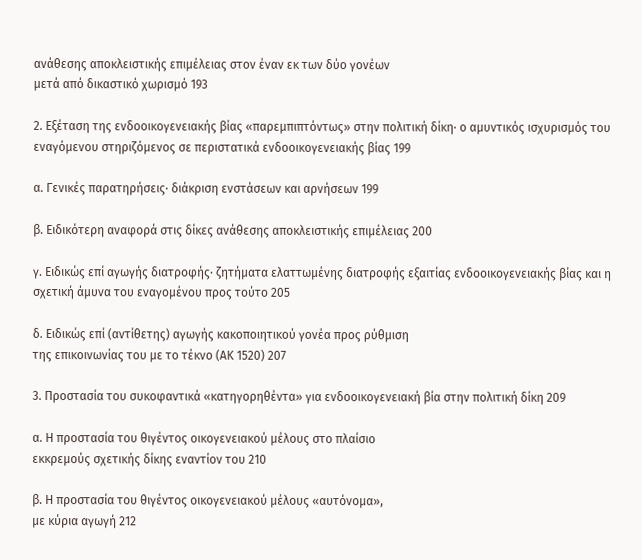ανάθεσης αποκλειστικής επιμέλειας στον έναν εκ των δύο γονέων
μετά από δικαστικό χωρισμό 193

2. Εξέταση της ενδοοικογενειακής βίας «παρεμπιπτόντως» στην πολιτική δίκη· ο αμυντικός ισχυρισμός του εναγόμενου στηριζόμενος σε περιστατικά ενδοοικογενειακής βίας 199

α. Γενικές παρατηρήσεις· διάκριση ενστάσεων και αρνήσεων 199

β. Ειδικότερη αναφορά στις δίκες ανάθεσης αποκλειστικής επιμέλειας 200

γ. Ειδικώς επί αγωγής διατροφής· ζητήματα ελαττωμένης διατροφής εξαιτίας ενδοοικογενειακής βίας και η σχετική άμυνα του εναγομένου προς τούτο 205

δ. Ειδικώς επί (αντίθετης) αγωγής κακοποιητικού γονέα προς ρύθμιση
της επικοινωνίας του με το τέκνο (ΑΚ 1520) 207

3. Προστασία του συκοφαντικά «κατηγορηθέντα» για ενδοοικογενειακή βία στην πολιτική δίκη 209

α. Η προστασία του θιγέντος οικογενειακού μέλους στο πλαίσιο
εκκρεμούς σχετικής δίκης εναντίον του 210

β. Η προστασία του θιγέντος οικογενειακού μέλους «αυτόνομα»,
με κύρια αγωγή 212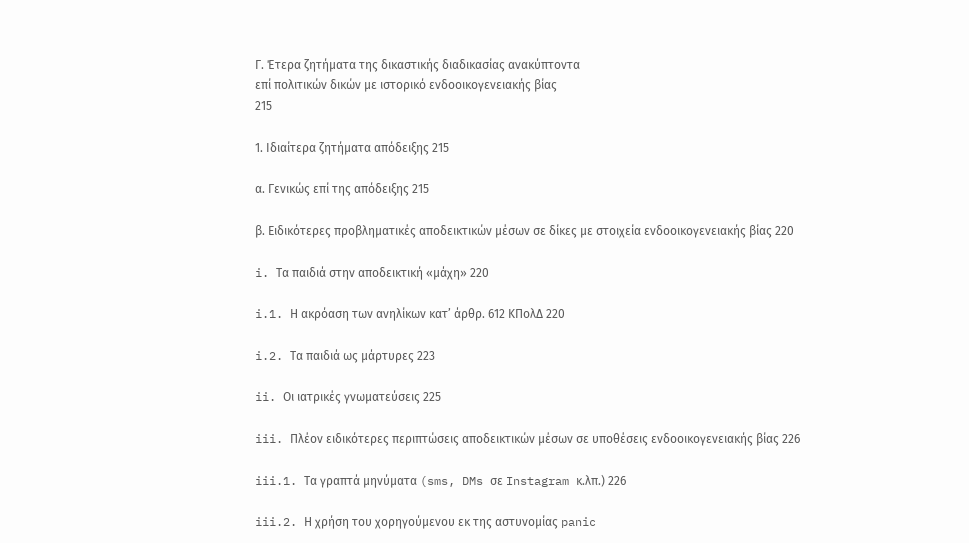Γ. Έτερα ζητήματα της δικαστικής διαδικασίας ανακύπτοντα
επί πολιτικών δικών με ιστορικό ενδοοικογενειακής βίας
215

1. Ιδιαίτερα ζητήματα απόδειξης 215

α. Γενικώς επί της απόδειξης 215

β. Ειδικότερες προβληματικές αποδεικτικών μέσων σε δίκες με στοιχεία ενδοοικογενειακής βίας 220

i. Τα παιδιά στην αποδεικτική «μάχη» 220

i.1. Η ακρόαση των ανηλίκων κατ’ άρθρ. 612 ΚΠολΔ 220

i.2. Τα παιδιά ως μάρτυρες 223

ii. Οι ιατρικές γνωματεύσεις 225

iii. Πλέον ειδικότερες περιπτώσεις αποδεικτικών μέσων σε υποθέσεις ενδοοικογενειακής βίας 226

iii.1. Τα γραπτά μηνύματα (sms, DMs σε Instagram κ.λπ.) 226

iii.2. Η χρήση του χορηγούμενου εκ της αστυνομίας panic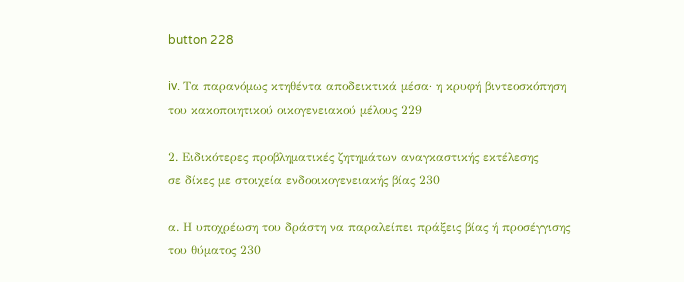button 228

iv. Τα παρανόμως κτηθέντα αποδεικτικά μέσα· η κρυφή βιντεοσκόπηση
του κακοποιητικού οικογενειακού μέλους 229

2. Ειδικότερες προβληματικές ζητημάτων αναγκαστικής εκτέλεσης
σε δίκες με στοιχεία ενδοοικογενειακής βίας 230

α. Η υποχρέωση του δράστη να παραλείπει πράξεις βίας ή προσέγγισης
του θύματος 230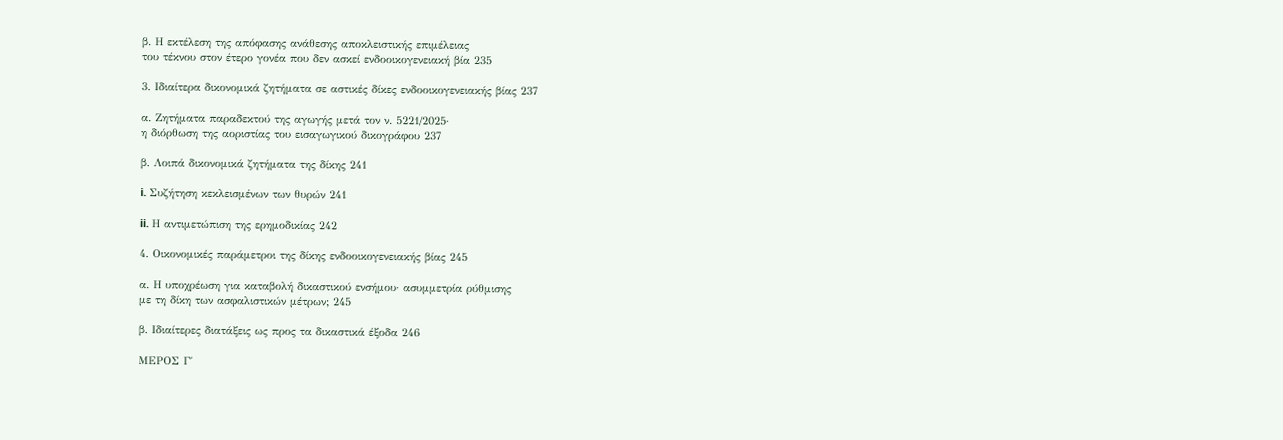β. Η εκτέλεση της απόφασης ανάθεσης αποκλειστικής επιμέλειας
του τέκνου στον έτερο γονέα που δεν ασκεί ενδοοικογενειακή βία 235

3. Ιδιαίτερα δικονομικά ζητήματα σε αστικές δίκες ενδοοικογενειακής βίας 237

α. Ζητήματα παραδεκτού της αγωγής μετά τον ν. 5221/2025·
η διόρθωση της αοριστίας του εισαγωγικού δικογράφου 237

β. Λοιπά δικονομικά ζητήματα της δίκης 241

i. Συζήτηση κεκλεισμένων των θυρών 241

ii. Η αντιμετώπιση της ερημοδικίας 242

4. Οικονομικές παράμετροι της δίκης ενδοοικογενειακής βίας 245

α. Η υποχρέωση για καταβολή δικαστικού ενσήμου· ασυμμετρία ρύθμισης
με τη δίκη των ασφαλιστικών μέτρων; 245

β. Ιδιαίτερες διατάξεις ως προς τα δικαστικά έξοδα 246

ΜΕΡΟΣ Γ΄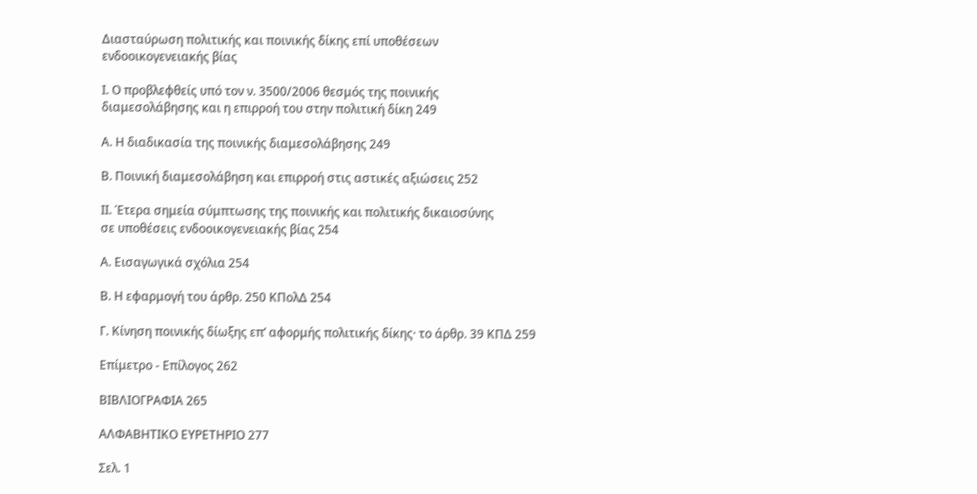Διασταύρωση πολιτικής και ποινικής δίκης επί υποθέσεων
ενδοοικογενειακής βίας

Ι. Ο προβλεφθείς υπό τον ν. 3500/2006 θεσμός της ποινικής
διαμεσολάβησης και η επιρροή του στην πολιτική δίκη 249

Α. Η διαδικασία της ποινικής διαμεσολάβησης 249

Β. Ποινική διαμεσολάβηση και επιρροή στις αστικές αξιώσεις 252

ΙΙ. Έτερα σημεία σύμπτωσης της ποινικής και πολιτικής δικαιοσύνης
σε υποθέσεις ενδοοικογενειακής βίας 254

Α. Εισαγωγικά σχόλια 254

Β. Η εφαρμογή του άρθρ. 250 ΚΠολΔ 254

Γ. Κίνηση ποινικής δίωξης επ’ αφορμής πολιτικής δίκης· το άρθρ. 39 ΚΠΔ 259

Επίμετρο - Επίλογος 262

ΒΙΒΛΙΟΓΡΑΦΙΑ 265

ΑΛΦΑΒΗΤΙΚΟ ΕΥΡΕΤΗΡΙΟ 277

Σελ. 1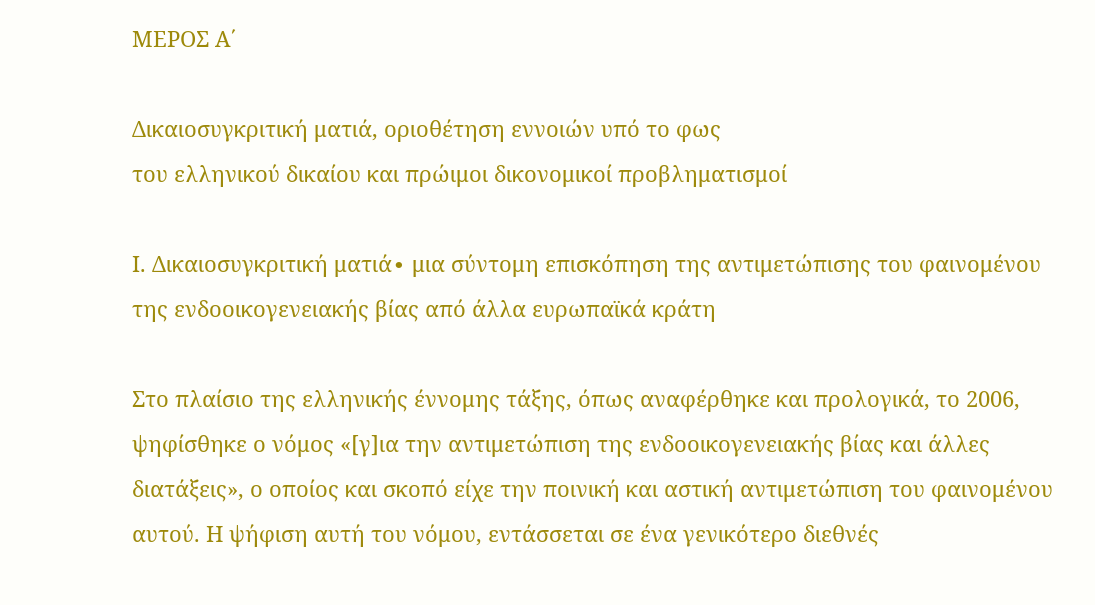ΜΕΡΟΣ Α΄

Δικαιοσυγκριτική ματιά, οριοθέτηση εννοιών υπό το φως
του ελληνικού δικαίου και πρώιμοι δικονομικοί προβληματισμοί

Ι. Δικαιοσυγκριτική ματιά∙ μια σύντομη επισκόπηση της αντιμετώπισης του φαινομένου της ενδοοικογενειακής βίας από άλλα ευρωπαϊκά κράτη

Στο πλαίσιο της ελληνικής έννομης τάξης, όπως αναφέρθηκε και προλογικά, το 2006, ψηφίσθηκε ο νόμος «[γ]ια την αντιμετώπιση της ενδοοικογενειακής βίας και άλλες διατάξεις», ο οποίος και σκοπό είχε την ποινική και αστική αντιμετώπιση του φαινομένου αυτού. Η ψήφιση αυτή του νόμου, εντάσσεται σε ένα γενικότερο διεθνές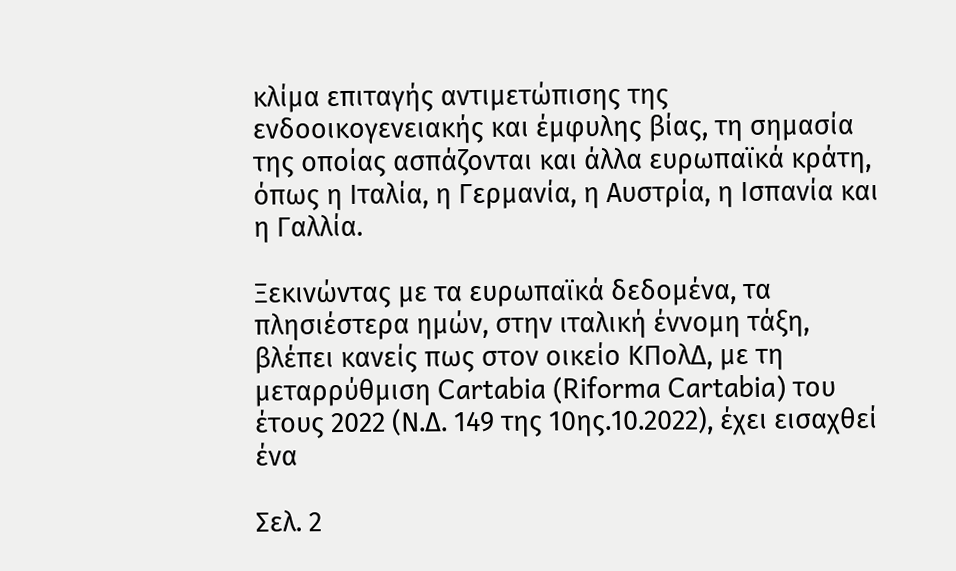κλίμα επιταγής αντιμετώπισης της ενδοοικογενειακής και έμφυλης βίας, τη σημασία της οποίας ασπάζονται και άλλα ευρωπαϊκά κράτη, όπως η Ιταλία, η Γερμανία, η Αυστρία, η Ισπανία και η Γαλλία.

Ξεκινώντας με τα ευρωπαϊκά δεδομένα, τα πλησιέστερα ημών, στην ιταλική έννομη τάξη, βλέπει κανείς πως στον οικείο ΚΠολΔ, με τη μεταρρύθμιση Cartabia (Riforma Cartabia) του έτους 2022 (Ν.Δ. 149 της 10ης.10.2022), έχει εισαχθεί ένα

Σελ. 2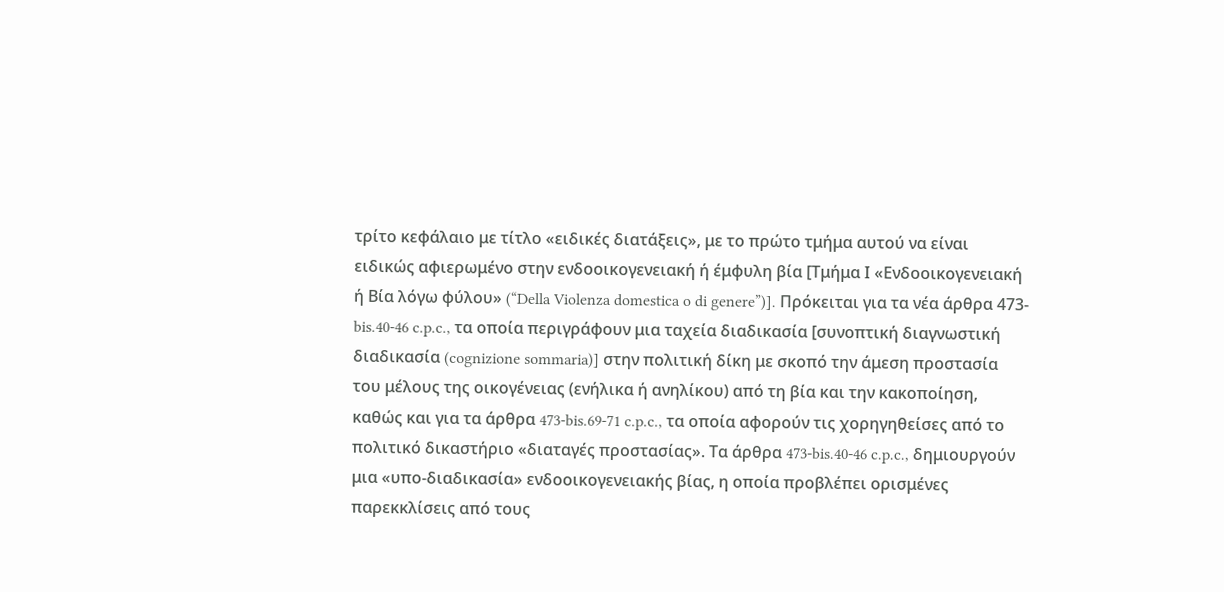τρίτο κεφάλαιο με τίτλο «ειδικές διατάξεις», με το πρώτο τμήμα αυτού να είναι ειδικώς αφιερωμένο στην ενδοοικογενειακή ή έμφυλη βία [Τμήμα Ι «Ενδοοικογενειακή ή Βία λόγω φύλου» (“Della Violenza domestica o di genere”)]. Πρόκειται για τα νέα άρθρα 473-bis.40-46 c.p.c., τα οποία περιγράφουν μια ταχεία διαδικασία [συνοπτική διαγνωστική διαδικασία (cognizione sommaria)] στην πολιτική δίκη με σκοπό την άμεση προστασία του μέλους της οικογένειας (ενήλικα ή ανηλίκου) από τη βία και την κακοποίηση, καθώς και για τα άρθρα 473-bis.69-71 c.p.c., τα οποία αφορούν τις χορηγηθείσες από το πολιτικό δικαστήριο «διαταγές προστασίας». Τα άρθρα 473-bis.40-46 c.p.c., δημιουργούν μια «υπο-διαδικασία» ενδοοικογενειακής βίας, η οποία προβλέπει ορισμένες παρεκκλίσεις από τους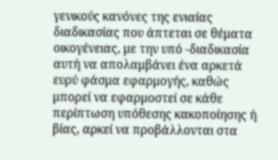γενικούς κανόνες της ενιαίας διαδικασίας που άπτεται σε θέματα οικογένειας, με την υπό -διαδικασία αυτή να απολαμβάνει ένα αρκετά ευρύ φάσμα εφαρμογής, καθώς μπορεί να εφαρμοστεί σε κάθε περίπτωση υπόθεσης κακοποίησης ή βίας, αρκεί να προβάλλονται στα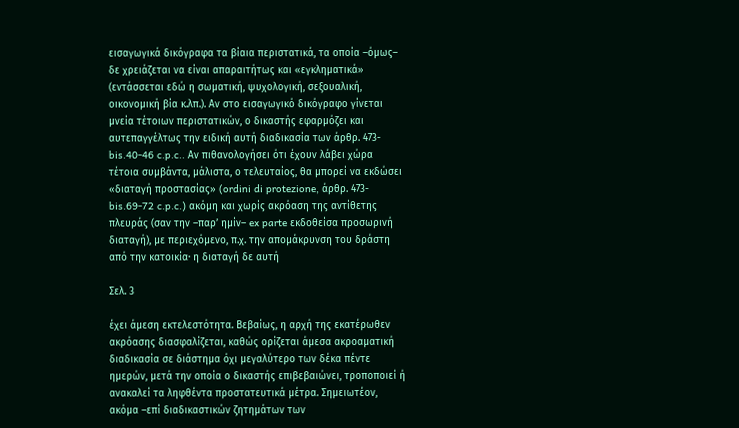εισαγωγικά δικόγραφα τα βίαια περιστατικά, τα οποία –όμως– δε χρειάζεται να είναι απαραιτήτως και «εγκληματικά» (εντάσσεται εδώ η σωματική, ψυχολογική, σεξουαλική, οικονομική βία κ.λπ.). Αν στο εισαγωγικό δικόγραφο γίνεται μνεία τέτοιων περιστατικών, ο δικαστής εφαρμόζει και αυτεπαγγέλτως την ειδική αυτή διαδικασία των άρθρ. 473-bis.40-46 c.p.c.. Αν πιθανολογήσει ότι έχουν λάβει χώρα τέτοια συμβάντα, μάλιστα, ο τελευταίος, θα μπορεί να εκδώσει «διαταγή προστασίας» (ordini di protezione, άρθρ. 473-bis.69-72 c.p.c.) ακόμη και χωρίς ακρόαση της αντίθετης πλευράς (σαν την –παρ’ ημίν– ex parte εκδοθείσα προσωρινή διαταγή), με περιεχόμενο, π.χ. την απομάκρυνση του δράστη από την κατοικία∙ η διαταγή δε αυτή

Σελ. 3

έχει άμεση εκτελεστότητα. Βεβαίως, η αρχή της εκατέρωθεν ακρόασης διασφαλίζεται, καθώς ορίζεται άμεσα ακροαματική διαδικασία σε διάστημα όχι μεγαλύτερο των δέκα πέντε ημερών, μετά την οποία ο δικαστής επιβεβαιώνει, τροποποιεί ή ανακαλεί τα ληφθέντα προστατευτικά μέτρα. Σημειωτέον, ακόμα –επί διαδικαστικών ζητημάτων των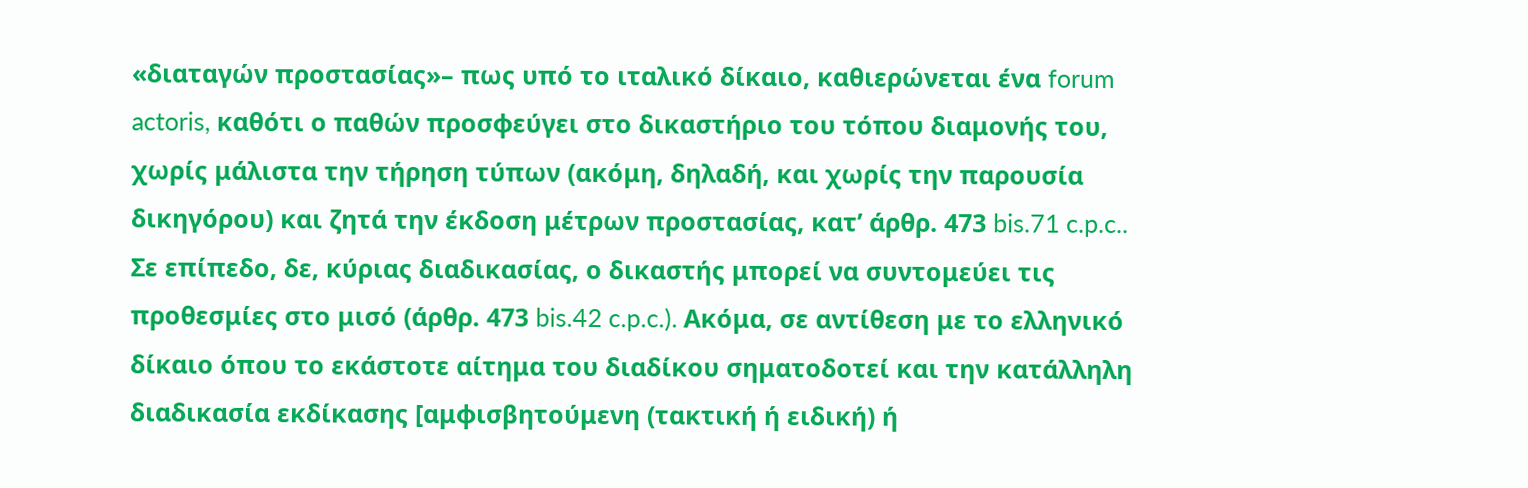«διαταγών προστασίας»– πως υπό το ιταλικό δίκαιο, καθιερώνεται ένα forum actoris, καθότι ο παθών προσφεύγει στο δικαστήριο του τόπου διαμονής του, χωρίς μάλιστα την τήρηση τύπων (ακόμη, δηλαδή, και χωρίς την παρουσία δικηγόρου) και ζητά την έκδοση μέτρων προστασίας, κατ’ άρθρ. 473 bis.71 c.p.c.. Σε επίπεδο, δε, κύριας διαδικασίας, ο δικαστής μπορεί να συντομεύει τις προθεσμίες στο μισό (άρθρ. 473 bis.42 c.p.c.). Ακόμα, σε αντίθεση με το ελληνικό δίκαιο όπου το εκάστοτε αίτημα του διαδίκου σηματοδοτεί και την κατάλληλη διαδικασία εκδίκασης [αμφισβητούμενη (τακτική ή ειδική) ή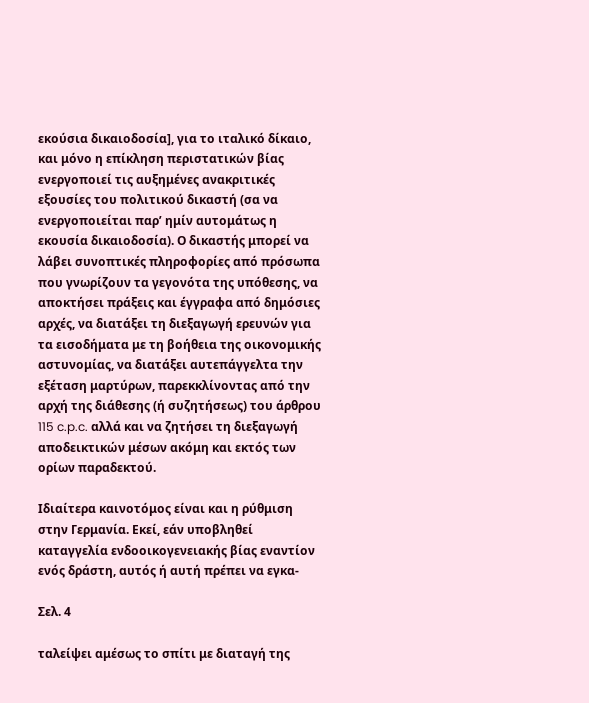εκούσια δικαιοδοσία], για το ιταλικό δίκαιο, και μόνο η επίκληση περιστατικών βίας ενεργοποιεί τις αυξημένες ανακριτικές εξουσίες του πολιτικού δικαστή (σα να ενεργοποιείται παρ’ ημίν αυτομάτως η εκουσία δικαιοδοσία). Ο δικαστής μπορεί να λάβει συνοπτικές πληροφορίες από πρόσωπα που γνωρίζουν τα γεγονότα της υπόθεσης, να αποκτήσει πράξεις και έγγραφα από δημόσιες αρχές, να διατάξει τη διεξαγωγή ερευνών για τα εισοδήματα με τη βοήθεια της οικονομικής αστυνομίας, να διατάξει αυτεπάγγελτα την εξέταση μαρτύρων, παρεκκλίνοντας από την αρχή της διάθεσης (ή συζητήσεως) του άρθρου 115 c.p.c. αλλά και να ζητήσει τη διεξαγωγή αποδεικτικών μέσων ακόμη και εκτός των ορίων παραδεκτού.

Ιδιαίτερα καινοτόμος είναι και η ρύθμιση στην Γερμανία. Εκεί, εάν υποβληθεί καταγγελία ενδοοικογενειακής βίας εναντίον ενός δράστη, αυτός ή αυτή πρέπει να εγκα-

Σελ. 4

ταλείψει αμέσως το σπίτι με διαταγή της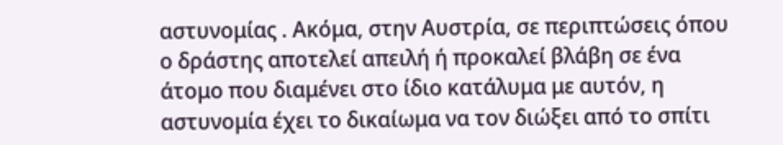αστυνομίας . Ακόμα, στην Αυστρία, σε περιπτώσεις όπου ο δράστης αποτελεί απειλή ή προκαλεί βλάβη σε ένα άτομο που διαμένει στο ίδιο κατάλυμα με αυτόν, η αστυνομία έχει το δικαίωμα να τον διώξει από το σπίτι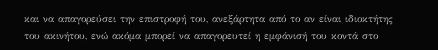και να απαγορεύσει την επιστροφή του, ανεξάρτητα από το αν είναι ιδιοκτήτης του ακινήτου, ενώ ακόμα μπορεί να απαγορευτεί η εμφάνισή του κοντά στο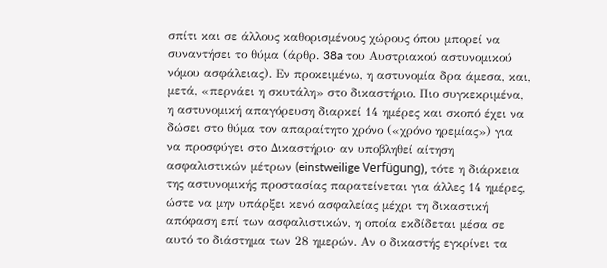σπίτι και σε άλλους καθορισμένους χώρους όπου μπορεί να συναντήσει το θύμα (άρθρ. 38a του Αυστριακού αστυνομικού νόμου ασφάλειας). Εν προκειμένω, η αστυνομία δρα άμεσα, και, μετά, «περνάει η σκυτάλη» στο δικαστήριο. Πιο συγκεκριμένα, η αστυνομική απαγόρευση διαρκεί 14 ημέρες και σκοπό έχει να δώσει στο θύμα τον απαραίτητο χρόνο («χρόνο ηρεμίας») για να προσφύγει στο Δικαστήριο· αν υποβληθεί αίτηση ασφαλιστικών μέτρων (einstweilige Verfügung), τότε η διάρκεια της αστυνομικής προστασίας παρατείνεται για άλλες 14 ημέρες, ώστε να μην υπάρξει κενό ασφαλείας μέχρι τη δικαστική απόφαση επί των ασφαλιστικών, η οποία εκδίδεται μέσα σε αυτό το διάστημα των 28 ημερών. Αν ο δικαστής εγκρίνει τα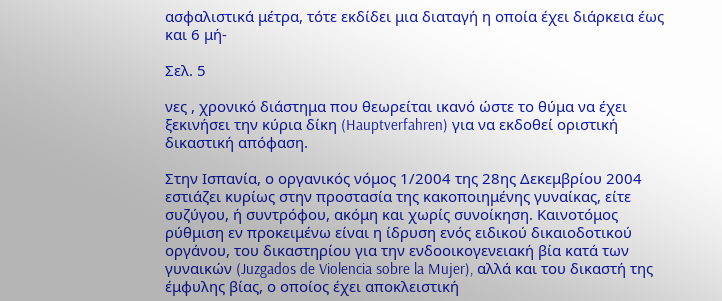ασφαλιστικά μέτρα, τότε εκδίδει μια διαταγή η οποία έχει διάρκεια έως και 6 μή-

Σελ. 5

νες , χρονικό διάστημα που θεωρείται ικανό ώστε το θύμα να έχει ξεκινήσει την κύρια δίκη (Hauptverfahren) για να εκδοθεί οριστική δικαστική απόφαση.

Στην Ισπανία, ο οργανικός νόμος 1/2004 της 28ης Δεκεμβρίου 2004 εστιάζει κυρίως στην προστασία της κακοποιημένης γυναίκας, είτε συζύγου, ή συντρόφου, ακόμη και χωρίς συνοίκηση. Καινοτόμος ρύθμιση εν προκειμένω είναι η ίδρυση ενός ειδικού δικαιοδοτικού οργάνου, του δικαστηρίου για την ενδοοικογενειακή βία κατά των γυναικών (Juzgados de Violencia sobre la Mujer), αλλά και του δικαστή της έμφυλης βίας, ο οποίος έχει αποκλειστική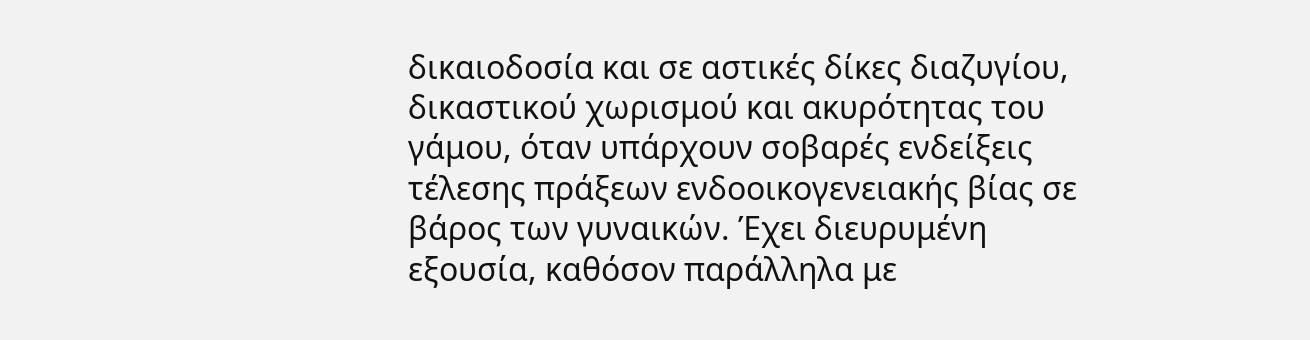δικαιοδοσία και σε αστικές δίκες διαζυγίου, δικαστικού χωρισμού και ακυρότητας του γάμου, όταν υπάρχουν σοβαρές ενδείξεις τέλεσης πράξεων ενδοοικογενειακής βίας σε βάρος των γυναικών. Έχει διευρυμένη εξουσία, καθόσον παράλληλα με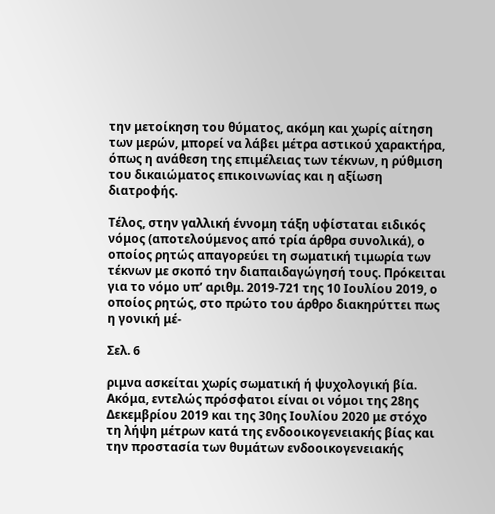την μετοίκηση του θύματος, ακόμη και χωρίς αίτηση των μερών, μπορεί να λάβει μέτρα αστικού χαρακτήρα, όπως η ανάθεση της επιμέλειας των τέκνων, η ρύθμιση του δικαιώματος επικοινωνίας και η αξίωση διατροφής.

Τέλος, στην γαλλική έννομη τάξη υφίσταται ειδικός νόμος (αποτελούμενος από τρία άρθρα συνολικά), ο οποίος ρητώς απαγορεύει τη σωματική τιμωρία των τέκνων με σκοπό την διαπαιδαγώγησή τους. Πρόκειται για το νόμο υπ’ αριθμ. 2019-721 της 10 Ιουλίου 2019, ο οποίος ρητώς, στο πρώτο του άρθρο διακηρύττει πως η γονική μέ-

Σελ. 6

ριμνα ασκείται χωρίς σωματική ή ψυχολογική βία. Ακόμα, εντελώς πρόσφατοι είναι οι νόμοι της 28ης Δεκεμβρίου 2019 και της 30ης Ιουλίου 2020 με στόχο τη λήψη μέτρων κατά της ενδοοικογενειακής βίας και την προστασία των θυμάτων ενδοοικογενειακής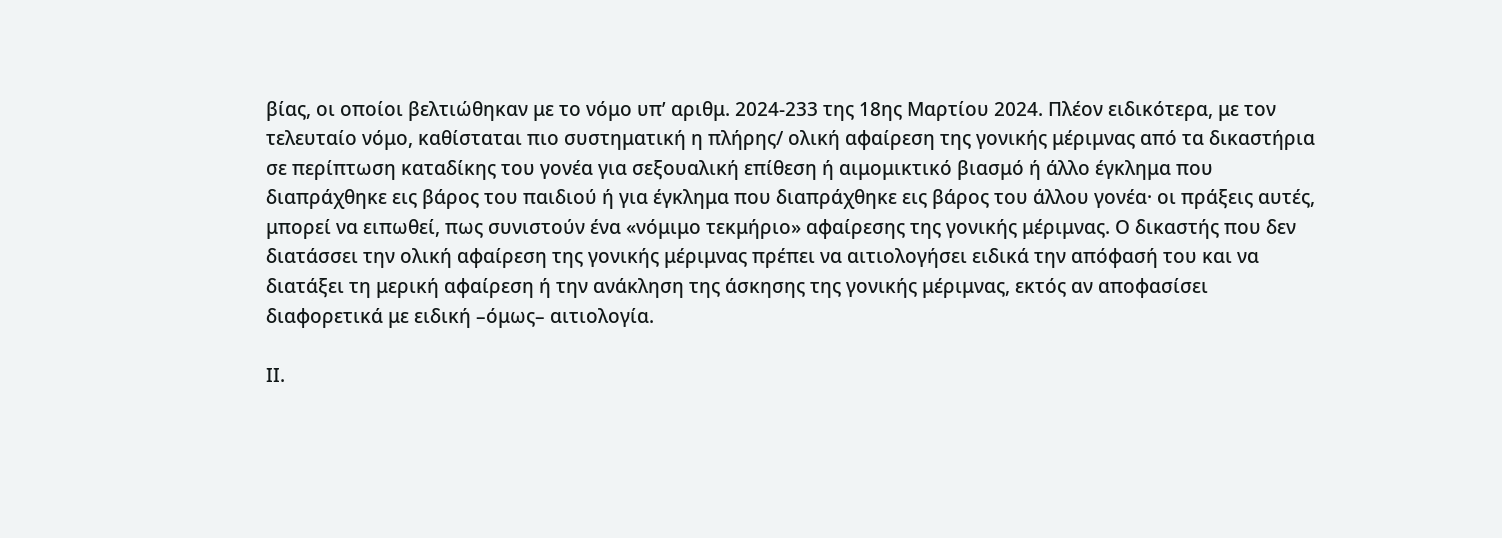βίας, οι οποίοι βελτιώθηκαν με το νόμο υπ’ αριθμ. 2024-233 της 18ης Μαρτίου 2024. Πλέον ειδικότερα, με τον τελευταίο νόμο, καθίσταται πιο συστηματική η πλήρης/ ολική αφαίρεση της γονικής μέριμνας από τα δικαστήρια σε περίπτωση καταδίκης του γονέα για σεξουαλική επίθεση ή αιμομικτικό βιασμό ή άλλο έγκλημα που διαπράχθηκε εις βάρος του παιδιού ή για έγκλημα που διαπράχθηκε εις βάρος του άλλου γονέα· οι πράξεις αυτές, μπορεί να ειπωθεί, πως συνιστούν ένα «νόμιμο τεκμήριο» αφαίρεσης της γονικής μέριμνας. Ο δικαστής που δεν διατάσσει την ολική αφαίρεση της γονικής μέριμνας πρέπει να αιτιολογήσει ειδικά την απόφασή του και να διατάξει τη μερική αφαίρεση ή την ανάκληση της άσκησης της γονικής μέριμνας, εκτός αν αποφασίσει διαφορετικά με ειδική –όμως– αιτιολογία.

ΙΙ.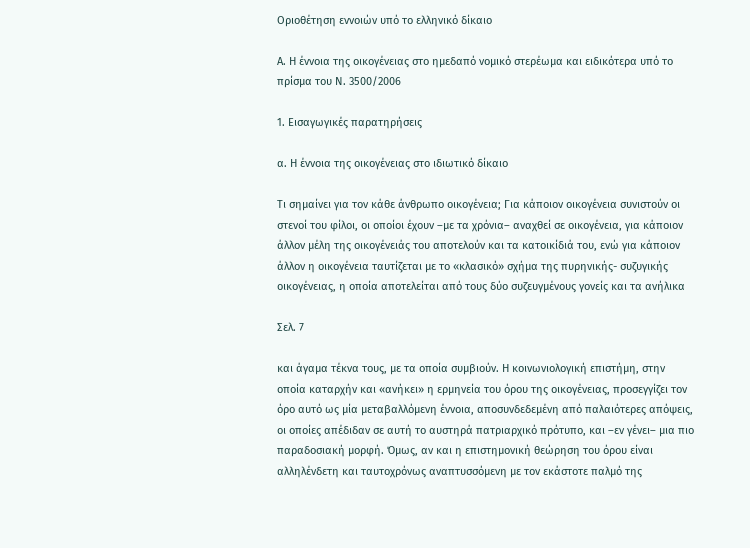Οριοθέτηση εννοιών υπό το ελληνικό δίκαιο

Α. Η έννοια της οικογένειας στο ημεδαπό νομικό στερέωμα και ειδικότερα υπό το πρίσμα του Ν. 3500/2006

1. Εισαγωγικές παρατηρήσεις

α. Η έννοια της οικογένειας στο ιδιωτικό δίκαιο

Τι σημαίνει για τον κάθε άνθρωπο οικογένεια; Για κάποιον οικογένεια συνιστούν οι στενοί του φίλοι, οι οποίοι έχουν –με τα χρόνια– αναχθεί σε οικογένεια, για κάποιον άλλον μέλη της οικογένειάς του αποτελούν και τα κατοικίδιά του, ενώ για κάποιον άλλον η οικογένεια ταυτίζεται με το «κλασικό» σχήμα της πυρηνικής- συζυγικής οικογένειας, η οποία αποτελείται από τους δύο συζευγμένους γονείς και τα ανήλικα

Σελ. 7

και άγαμα τέκνα τους, με τα οποία συμβιούν. Η κοινωνιολογική επιστήμη, στην οποία καταρχήν και «ανήκει» η ερμηνεία του όρου της οικογένειας, προσεγγίζει τον όρο αυτό ως μία μεταβαλλόμενη έννοια, αποσυνδεδεμένη από παλαιότερες απόψεις, οι οποίες απέδιδαν σε αυτή το αυστηρά πατριαρχικό πρότυπο, και –εν γένει– μια πιο παραδοσιακή μορφή. Όμως, αν και η επιστημονική θεώρηση του όρου είναι αλληλένδετη και ταυτοχρόνως αναπτυσσόμενη με τον εκάστοτε παλμό της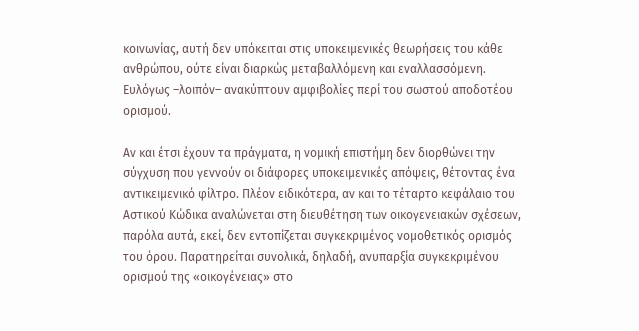κοινωνίας, αυτή δεν υπόκειται στις υποκειμενικές θεωρήσεις του κάθε ανθρώπου, ούτε είναι διαρκώς μεταβαλλόμενη και εναλλασσόμενη. Ευλόγως –λοιπόν– ανακύπτουν αμφιβολίες περί του σωστού αποδοτέου ορισμού.

Αν και έτσι έχουν τα πράγματα, η νομική επιστήμη δεν διορθώνει την σύγχυση που γεννούν οι διάφορες υποκειμενικές απόψεις, θέτοντας ένα αντικειμενικό φίλτρο. Πλέον ειδικότερα, αν και το τέταρτο κεφάλαιο του Αστικού Κώδικα αναλώνεται στη διευθέτηση των οικογενειακών σχέσεων, παρόλα αυτά, εκεί, δεν εντοπίζεται συγκεκριμένος νομοθετικός ορισμός του όρου. Παρατηρείται συνολικά, δηλαδή, ανυπαρξία συγκεκριμένου ορισμού της «οικογένειας» στο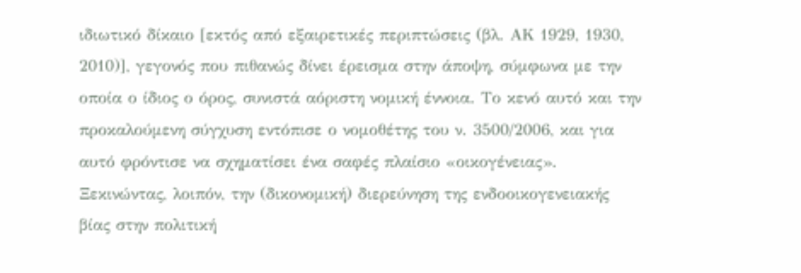ιδιωτικό δίκαιο [εκτός από εξαιρετικές περιπτώσεις (βλ. ΑΚ 1929, 1930, 2010)], γεγονός που πιθανώς δίνει έρεισμα στην άποψη, σύμφωνα με την οποία ο ίδιος ο όρος, συνιστά αόριστη νομική έννοια. Το κενό αυτό και την προκαλούμενη σύγχυση εντόπισε ο νομοθέτης του ν. 3500/2006, και για αυτό φρόντισε να σχηματίσει ένα σαφές πλαίσιο «οικογένειας». Ξεκινώντας, λοιπόν, την (δικονομική) διερεύνηση της ενδοοικογενειακής βίας στην πολιτική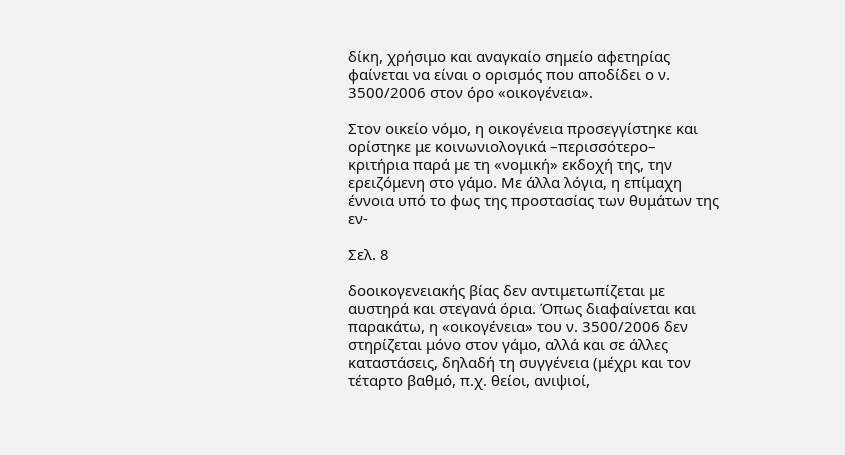δίκη, χρήσιμο και αναγκαίο σημείο αφετηρίας φαίνεται να είναι ο ορισμός που αποδίδει ο ν. 3500/2006 στον όρο «οικογένεια».

Στον οικείο νόμο, η οικογένεια προσεγγίστηκε και ορίστηκε με κοινωνιολογικά –περισσότερο– κριτήρια παρά με τη «νομική» εκδοχή της, την ερειζόμενη στο γάμο. Με άλλα λόγια, η επίμαχη έννοια υπό το φως της προστασίας των θυμάτων της εν-

Σελ. 8

δοοικογενειακής βίας δεν αντιμετωπίζεται με αυστηρά και στεγανά όρια. Όπως διαφαίνεται και παρακάτω, η «οικογένεια» του ν. 3500/2006 δεν στηρίζεται μόνο στον γάμο, αλλά και σε άλλες καταστάσεις, δηλαδή τη συγγένεια (μέχρι και τον τέταρτο βαθμό, π.χ. θείοι, ανιψιοί,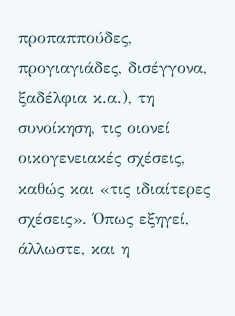προπαππούδες, προγιαγιάδες, δισέγγονα, ξαδέλφια κ.α.), τη συνοίκηση, τις οιονεί οικογενειακές σχέσεις, καθώς και «τις ιδιαίτερες σχέσεις». Όπως εξηγεί, άλλωστε, και η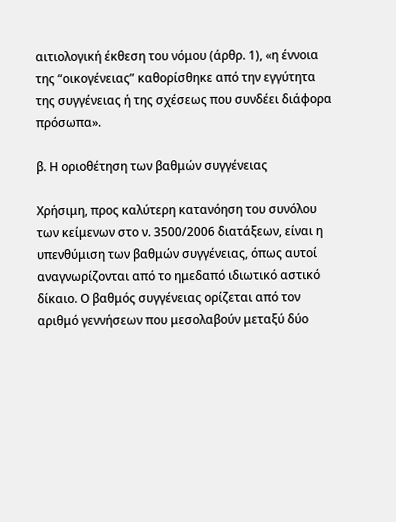αιτιολογική έκθεση του νόμου (άρθρ. 1), «η έννοια της “οικογένειας” καθορίσθηκε από την εγγύτητα της συγγένειας ή της σχέσεως που συνδέει διάφορα πρόσωπα».

β. Η οριοθέτηση των βαθμών συγγένειας

Χρήσιμη, προς καλύτερη κατανόηση του συνόλου των κείμενων στο ν. 3500/2006 διατάξεων, είναι η υπενθύμιση των βαθμών συγγένειας, όπως αυτοί αναγνωρίζονται από το ημεδαπό ιδιωτικό αστικό δίκαιο. Ο βαθμός συγγένειας ορίζεται από τον αριθμό γεννήσεων που μεσολαβούν μεταξύ δύο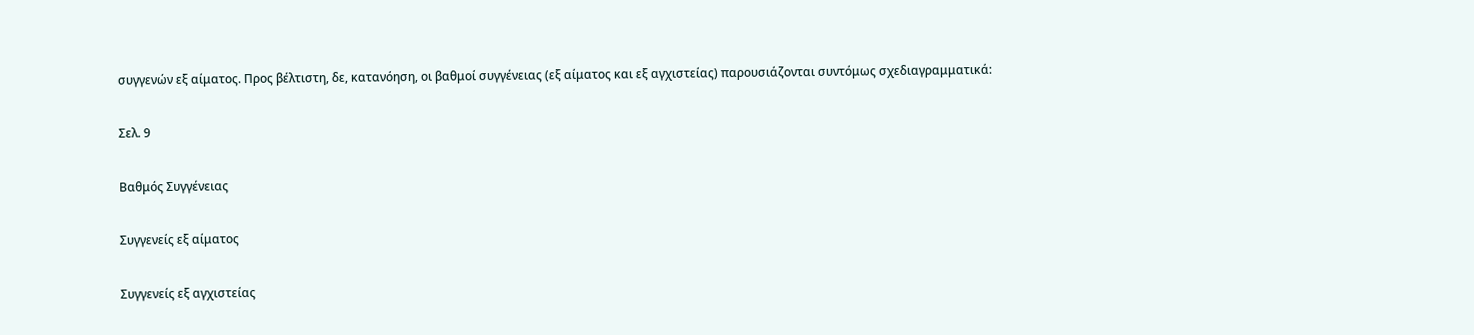συγγενών εξ αίματος. Προς βέλτιστη, δε, κατανόηση, οι βαθμοί συγγένειας (εξ αίματος και εξ αγχιστείας) παρουσιάζονται συντόμως σχεδιαγραμματικά:

Σελ. 9

Βαθμός Συγγένειας

Συγγενείς εξ αίματος

Συγγενείς εξ αγχιστείας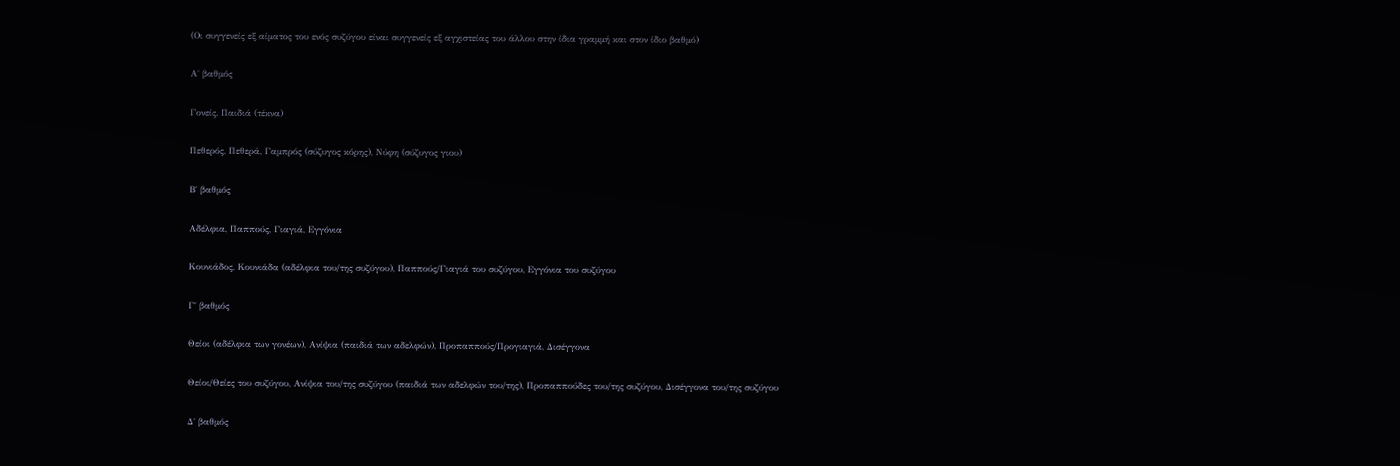(Οι συγγενείς εξ αίματος του ενός συζύγου είναι συγγενείς εξ αγχιστείας του άλλου στην ίδια γραμμή και στον ίδιο βαθμό)

Α΄ βαθμός

Γονείς, Παιδιά (τέκνα)

Πεθερός, Πεθερά, Γαμπρός (σύζυγος κόρης), Νύφη (σύζυγος γιου)

Β΄ βαθμός

Αδέλφια, Παππούς, Γιαγιά, Εγγόνια

Κουνιάδος, Κουνιάδα (αδέλφια του/της συζύγου), Παππούς/Γιαγιά του συζύγου, Εγγόνια του συζύγου

Γ΄ βαθμός

Θείοι (αδέλφια των γονέων), Ανίψια (παιδιά των αδελφών), Προπαππούς/Προγιαγιά, Δισέγγονα

Θείοι/Θείες του συζύγου, Ανίψια του/της συζύγου (παιδιά των αδελφών του/της), Προπαππούδες του/της συζύγου, Δισέγγονα του/της συζύγου

Δ΄ βαθμός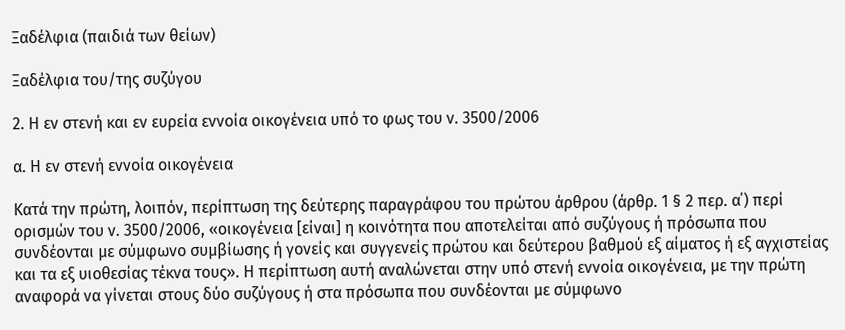Ξαδέλφια (παιδιά των θείων)

Ξαδέλφια του/της συζύγου

2. Η εν στενή και εν ευρεία εννοία οικογένεια υπό το φως του ν. 3500/2006

α. Η εν στενή εννοία οικογένεια

Κατά την πρώτη, λοιπόν, περίπτωση της δεύτερης παραγράφου του πρώτου άρθρου (άρθρ. 1 § 2 περ. α΄) περί ορισμών του ν. 3500/2006, «οικογένεια [είναι] η κοινότητα που αποτελείται από συζύγους ή πρόσωπα που συνδέονται με σύμφωνο συμβίωσης ή γονείς και συγγενείς πρώτου και δεύτερου βαθμού εξ αίματος ή εξ αγχιστείας και τα εξ υιοθεσίας τέκνα τους». Η περίπτωση αυτή αναλώνεται στην υπό στενή εννοία οικογένεια, με την πρώτη αναφορά να γίνεται στους δύο συζύγους ή στα πρόσωπα που συνδέονται με σύμφωνο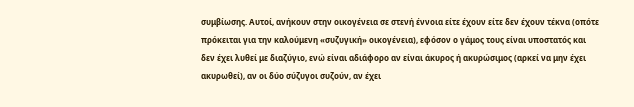συμβίωσης. Αυτοί, ανήκουν στην οικογένεια σε στενή έννοια είτε έχουν είτε δεν έχουν τέκνα (οπότε πρόκειται για την καλούμενη «συζυγική» οικογένεια), εφόσον ο γάμος τους είναι υποστατός και δεν έχει λυθεί με διαζύγιο, ενώ είναι αδιάφορο αν είναι άκυρος ή ακυρώσιμος (αρκεί να μην έχει ακυρωθεί), αν οι δύο σύζυγοι συζούν, αν έχει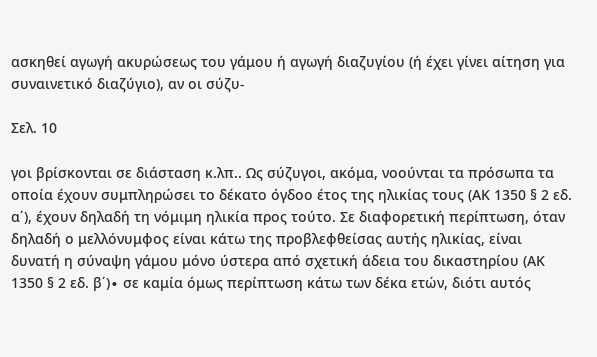ασκηθεί αγωγή ακυρώσεως του γάμου ή αγωγή διαζυγίου (ή έχει γίνει αίτηση για συναινετικό διαζύγιο), αν οι σύζυ-

Σελ. 10

γοι βρίσκονται σε διάσταση κ.λπ.. Ως σύζυγοι, ακόμα, νοούνται τα πρόσωπα τα οποία έχουν συμπληρώσει το δέκατο όγδοο έτος της ηλικίας τους (ΑΚ 1350 § 2 εδ. α΄), έχουν δηλαδή τη νόμιμη ηλικία προς τούτο. Σε διαφορετική περίπτωση, όταν δηλαδή ο μελλόνυμφος είναι κάτω της προβλεφθείσας αυτής ηλικίας, είναι δυνατή η σύναψη γάμου μόνο ύστερα από σχετική άδεια του δικαστηρίου (ΑΚ 1350 § 2 εδ. β΄)∙ σε καμία όμως περίπτωση κάτω των δέκα ετών, διότι αυτός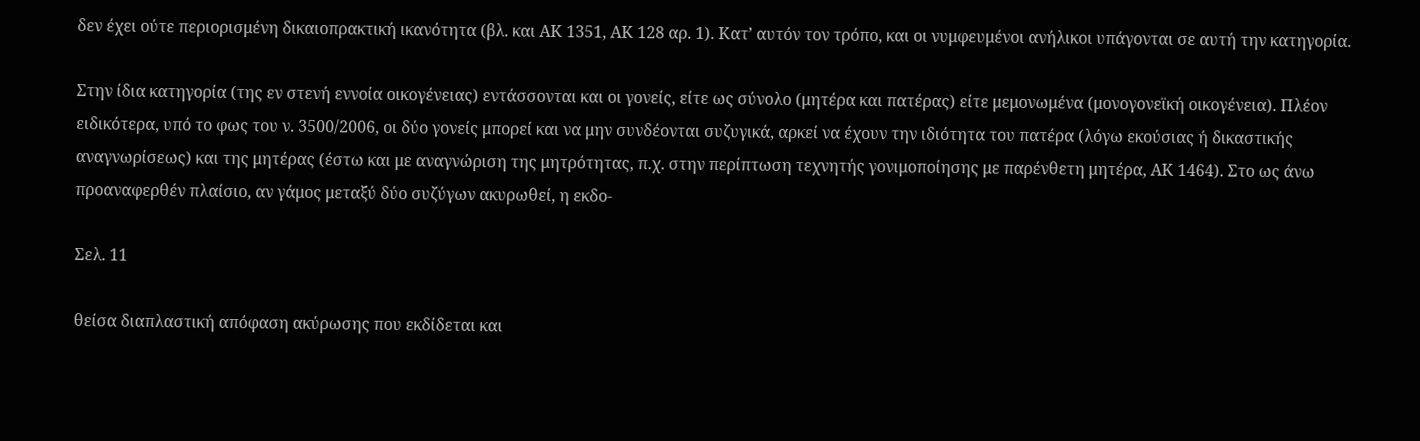δεν έχει ούτε περιορισμένη δικαιοπρακτική ικανότητα (βλ. και ΑΚ 1351, ΑΚ 128 αρ. 1). Κατ’ αυτόν τον τρόπο, και οι νυμφευμένοι ανήλικοι υπάγονται σε αυτή την κατηγορία.

Στην ίδια κατηγορία (της εν στενή εννοία οικογένειας) εντάσσονται και οι γονείς, είτε ως σύνολο (μητέρα και πατέρας) είτε μεμονωμένα (μονογονεϊκή οικογένεια). Πλέον ειδικότερα, υπό το φως του ν. 3500/2006, οι δύο γονείς μπορεί και να μην συνδέονται συζυγικά, αρκεί να έχουν την ιδιότητα του πατέρα (λόγω εκούσιας ή δικαστικής αναγνωρίσεως) και της μητέρας (έστω και με αναγνώριση της μητρότητας, π.χ. στην περίπτωση τεχνητής γονιμοποίησης με παρένθετη μητέρα, ΑΚ 1464). Στο ως άνω προαναφερθέν πλαίσιο, αν γάμος μεταξύ δύο συζύγων ακυρωθεί, η εκδο-

Σελ. 11

θείσα διαπλαστική απόφαση ακύρωσης που εκδίδεται και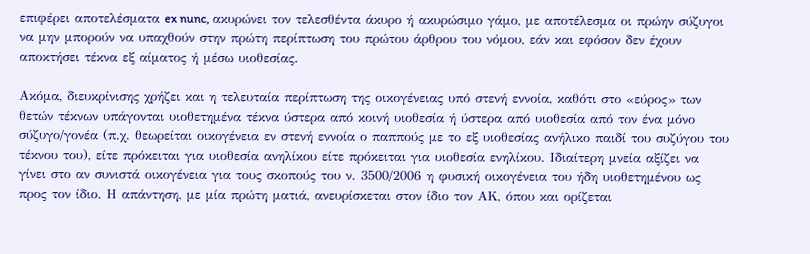επιφέρει αποτελέσματα ex nunc, ακυρώνει τον τελεσθέντα άκυρο ή ακυρώσιμο γάμο, με αποτέλεσμα οι πρώην σύζυγοι να μην μπορούν να υπαχθούν στην πρώτη περίπτωση του πρώτου άρθρου του νόμου, εάν και εφόσον δεν έχουν αποκτήσει τέκνα εξ αίματος ή μέσω υιοθεσίας.

Ακόμα, διευκρίνισης χρήζει και η τελευταία περίπτωση της οικογένειας υπό στενή εννοία, καθότι στο «εύρος» των θετών τέκνων υπάγονται υιοθετημένα τέκνα ύστερα από κοινή υιοθεσία ή ύστερα από υιοθεσία από τον ένα μόνο σύζυγο/γονέα (π.χ. θεωρείται οικογένεια εν στενή εννοία ο παππούς με το εξ υιοθεσίας ανήλικο παιδί του συζύγου του τέκνου του), είτε πρόκειται για υιοθεσία ανηλίκου είτε πρόκειται για υιοθεσία ενηλίκου. Ιδιαίτερη μνεία αξίζει να γίνει στο αν συνιστά οικογένεια για τους σκοπούς του ν. 3500/2006 η φυσική οικογένεια του ήδη υιοθετημένου ως προς τον ίδιο. Η απάντηση, με μία πρώτη ματιά, ανευρίσκεται στον ίδιο τον ΑΚ, όπου και ορίζεται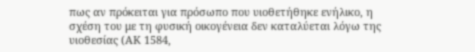πως αν πρόκειται για πρόσωπο που υιοθετήθηκε ενήλικο, η σχέση του με τη φυσική οικογένεια δεν καταλύεται λόγω της υιοθεσίας (ΑΚ 1584,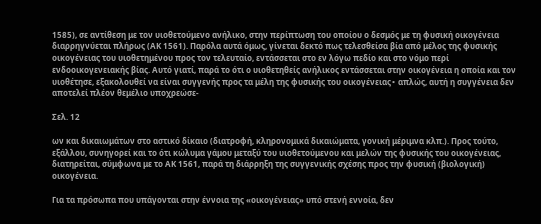1585), σε αντίθεση με τον υιοθετούμενο ανήλικο, στην περίπτωση του οποίου ο δεσμός με τη φυσική οικογένεια διαρρηγνύεται πλήρως (ΑΚ 1561). Παρόλα αυτά όμως, γίνεται δεκτό πως τελεσθείσα βία από μέλος της φυσικής οικογένειας του υιοθετημένου προς τον τελευταίο, εντάσσεται στο εν λόγω πεδίο και στο νόμο περί ενδοοικογενειακής βίας. Αυτό γιατί, παρά το ότι ο υιοθετηθείς ανήλικος εντάσσεται στην οικογένεια η οποία και τον υιοθέτησε, εξακολουθεί να είναι συγγενής προς τα μέλη της φυσικής του οικογένειας∙ απλώς, αυτή η συγγένεια δεν αποτελεί πλέον θεμέλιο υποχρεώσε-

Σελ. 12

ων και δικαιωμάτων στο αστικό δίκαιο (διατροφή, κληρονομικά δικαιώματα, γονική μέριμνα κλπ.). Προς τούτο, εξάλλου, συνηγορεί και το ότι κώλυμα γάμου μεταξύ του υιοθετούμενου και μελών της φυσικής του οικογένειας, διατηρείται, σύμφωνα με το ΑΚ 1561, παρά τη διάρρηξη της συγγενικής σχέσης προς την φυσική (βιολογική) οικογένεια.

Για τα πρόσωπα που υπάγονται στην έννοια της «οικογένειας» υπό στενή εννοία, δεν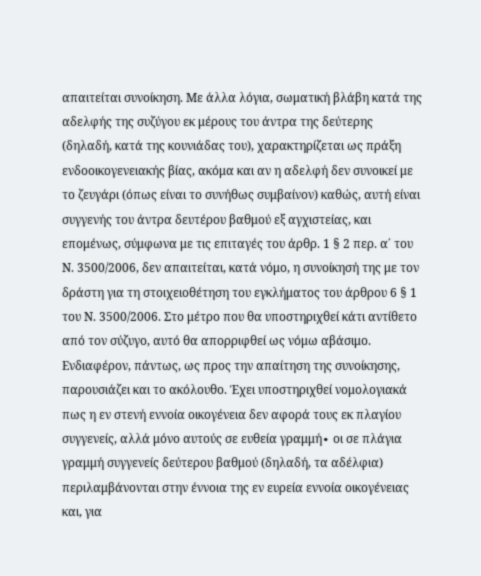απαιτείται συνοίκηση. Με άλλα λόγια, σωματική βλάβη κατά της αδελφής της συζύγου εκ μέρους του άντρα της δεύτερης (δηλαδή, κατά της κουνιάδας του), χαρακτηρίζεται ως πράξη ενδοοικογενειακής βίας, ακόμα και αν η αδελφή δεν συνοικεί με το ζευγάρι (όπως είναι το συνήθως συμβαίνον) καθώς, αυτή είναι συγγενής του άντρα δευτέρου βαθμού εξ αγχιστείας, και επομένως, σύμφωνα με τις επιταγές του άρθρ. 1 § 2 περ. α΄ του Ν. 3500/2006, δεν απαιτείται, κατά νόμο, η συνοίκησή της με τον δράστη για τη στοιχειοθέτηση του εγκλήματος του άρθρου 6 § 1 του Ν. 3500/2006. Στο μέτρο που θα υποστηριχθεί κάτι αντίθετο από τον σύζυγο, αυτό θα απορριφθεί ως νόμω αβάσιμο. Ενδιαφέρον, πάντως, ως προς την απαίτηση της συνοίκησης, παρουσιάζει και το ακόλουθο. Έχει υποστηριχθεί νομολογιακά πως η εν στενή εννοία οικογένεια δεν αφορά τους εκ πλαγίου συγγενείς, αλλά μόνο αυτούς σε ευθεία γραμμή∙ οι σε πλάγια γραμμή συγγενείς δεύτερου βαθμού (δηλαδή, τα αδέλφια) περιλαμβάνονται στην έννοια της εν ευρεία εννοία οικογένειας και, για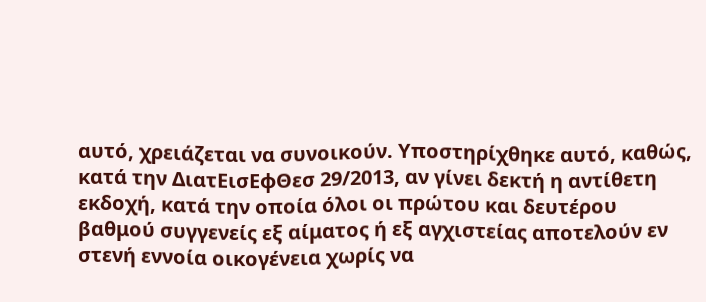αυτό, χρειάζεται να συνοικούν. Υποστηρίχθηκε αυτό, καθώς, κατά την ΔιατΕισΕφΘεσ 29/2013, αν γίνει δεκτή η αντίθετη εκδοχή, κατά την οποία όλοι οι πρώτου και δευτέρου βαθμού συγγενείς εξ αίματος ή εξ αγχιστείας αποτελούν εν στενή εννοία οικογένεια χωρίς να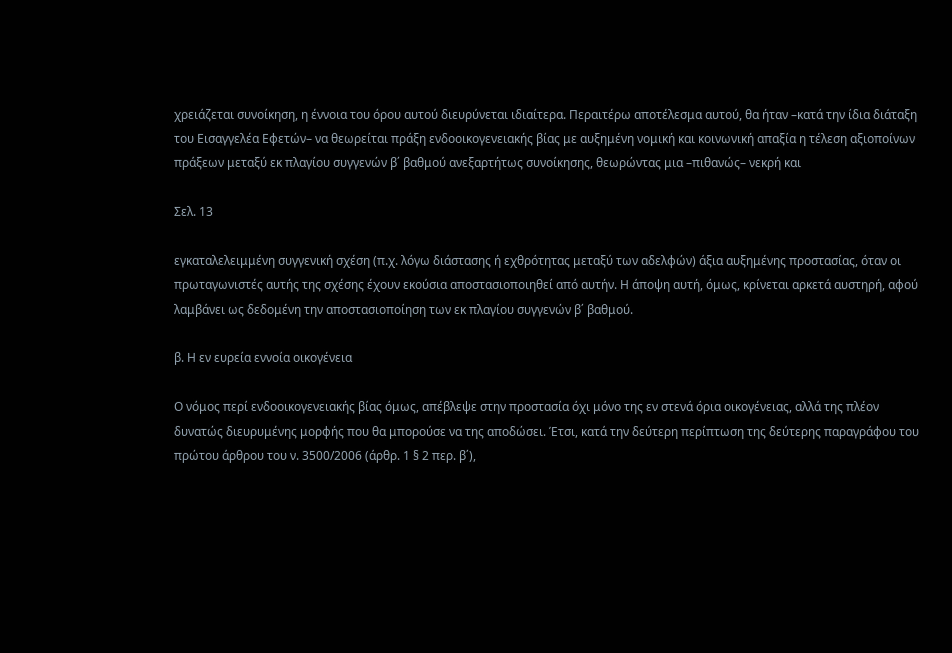χρειάζεται συνοίκηση, η έννοια του όρου αυτού διευρύνεται ιδιαίτερα. Περαιτέρω αποτέλεσμα αυτού, θα ήταν –κατά την ίδια διάταξη του Εισαγγελέα Εφετών– να θεωρείται πράξη ενδοοικογενειακής βίας με αυξημένη νομική και κοινωνική απαξία η τέλεση αξιοποίνων πράξεων μεταξύ εκ πλαγίου συγγενών β΄ βαθμού ανεξαρτήτως συνοίκησης, θεωρώντας μια –πιθανώς– νεκρή και

Σελ. 13

εγκαταλελειμμένη συγγενική σχέση (π.χ. λόγω διάστασης ή εχθρότητας μεταξύ των αδελφών) άξια αυξημένης προστασίας, όταν οι πρωταγωνιστές αυτής της σχέσης έχουν εκούσια αποστασιοποιηθεί από αυτήν. Η άποψη αυτή, όμως, κρίνεται αρκετά αυστηρή, αφού λαμβάνει ως δεδομένη την αποστασιοποίηση των εκ πλαγίου συγγενών β΄ βαθμού.

β. Η εν ευρεία εννοία οικογένεια

Ο νόμος περί ενδοοικογενειακής βίας όμως, απέβλεψε στην προστασία όχι μόνο της εν στενά όρια οικογένειας, αλλά της πλέον δυνατώς διευρυμένης μορφής που θα μπορούσε να της αποδώσει. Έτσι, κατά την δεύτερη περίπτωση της δεύτερης παραγράφου του πρώτου άρθρου του ν. 3500/2006 (άρθρ. 1 § 2 περ. β΄),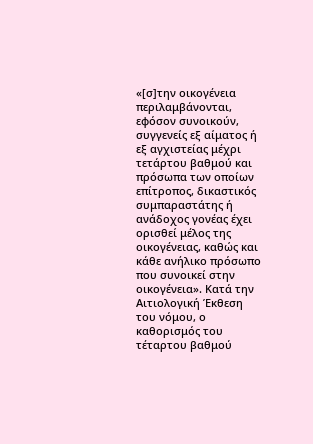«[σ]την οικογένεια περιλαμβάνονται, εφόσον συνοικούν, συγγενείς εξ αίματος ή εξ αγχιστείας μέχρι τετάρτου βαθμού και πρόσωπα των οποίων επίτροπος, δικαστικός συμπαραστάτης ή ανάδοχος γονέας έχει ορισθεί μέλος της οικογένειας, καθώς και κάθε ανήλικο πρόσωπο που συνοικεί στην οικογένεια». Κατά την Αιτιολογική Έκθεση του νόμου, ο καθορισμός του τέταρτου βαθμού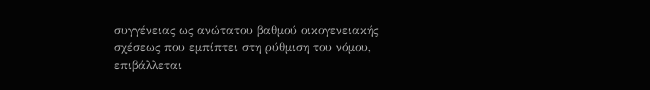συγγένειας ως ανώτατου βαθμού οικογενειακής σχέσεως που εμπίπτει στη ρύθμιση του νόμου, επιβάλλεται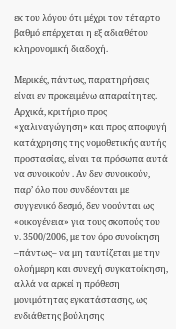εκ του λόγου ότι μέχρι τον τέταρτο βαθμό επέρχεται η εξ αδιαθέτου κληρονομική διαδοχή.

Μερικές, πάντως, παρατηρήσεις είναι εν προκειμένω απαραίτητες. Αρχικά, κριτήριο προς «χαλιναγώγηση» και προς αποφυγή κατάχρησης της νομοθετικής αυτής προστασίας, είναι τα πρόσωπα αυτά να συνοικούν . Αν δεν συνοικούν, παρ’ όλο που συνδέονται με συγγενικό δεσμό, δεν νοούνται ως «οικογένεια» για τους σκοπούς του ν. 3500/2006, με τον όρο συνοίκηση –πάντως– να μη ταυτίζεται με την ολοήμερη και συνεχή συγκατοίκηση, αλλά να αρκεί η πρόθεση μονιμότητας εγκατάστασης, ως ενδιάθετης βούλησης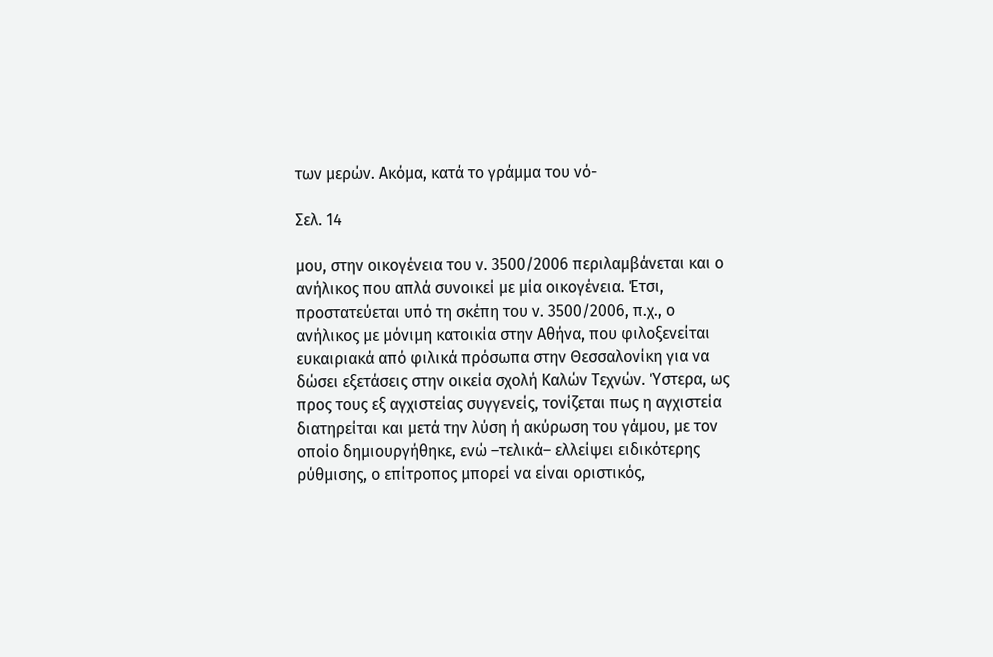των μερών. Ακόμα, κατά το γράμμα του νό-

Σελ. 14

μου, στην οικογένεια του ν. 3500/2006 περιλαμβάνεται και ο ανήλικος που απλά συνοικεί με μία οικογένεια. Έτσι, προστατεύεται υπό τη σκέπη του ν. 3500/2006, π.χ., ο ανήλικος με μόνιμη κατοικία στην Αθήνα, που φιλοξενείται ευκαιριακά από φιλικά πρόσωπα στην Θεσσαλονίκη για να δώσει εξετάσεις στην οικεία σχολή Καλών Τεχνών. Ύστερα, ως προς τους εξ αγχιστείας συγγενείς, τονίζεται πως η αγχιστεία διατηρείται και μετά την λύση ή ακύρωση του γάμου, με τον οποίο δημιουργήθηκε, ενώ –τελικά– ελλείψει ειδικότερης ρύθμισης, ο επίτροπος μπορεί να είναι οριστικός,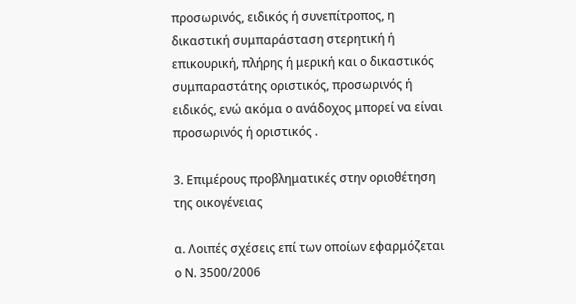προσωρινός, ειδικός ή συνεπίτροπος, η δικαστική συμπαράσταση στερητική ή επικουρική, πλήρης ή μερική και ο δικαστικός συμπαραστάτης οριστικός, προσωρινός ή ειδικός, ενώ ακόμα ο ανάδοχος μπορεί να είναι προσωρινός ή οριστικός .

3. Επιμέρους προβληματικές στην οριοθέτηση της οικογένειας

α. Λοιπές σχέσεις επί των οποίων εφαρμόζεται ο Ν. 3500/2006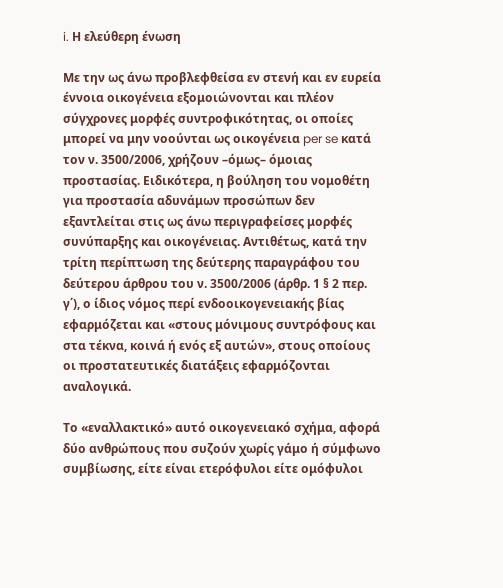i. Η ελεύθερη ένωση

Με την ως άνω προβλεφθείσα εν στενή και εν ευρεία έννοια οικογένεια εξομοιώνονται και πλέον σύγχρονες μορφές συντροφικότητας, οι οποίες μπορεί να μην νοούνται ως οικογένεια per se κατά τον ν. 3500/2006, χρήζουν –όμως– όμοιας προστασίας. Ειδικότερα, η βούληση του νομοθέτη για προστασία αδυνάμων προσώπων δεν εξαντλείται στις ως άνω περιγραφείσες μορφές συνύπαρξης και οικογένειας. Αντιθέτως, κατά την τρίτη περίπτωση της δεύτερης παραγράφου του δεύτερου άρθρου του ν. 3500/2006 (άρθρ. 1 § 2 περ. γ΄), ο ίδιος νόμος περί ενδοοικογενειακής βίας εφαρμόζεται και «στους μόνιμους συντρόφους και στα τέκνα, κοινά ή ενός εξ αυτών», στους οποίους οι προστατευτικές διατάξεις εφαρμόζονται αναλογικά.

Το «εναλλακτικό» αυτό οικογενειακό σχήμα, αφορά δύο ανθρώπους που συζούν χωρίς γάμο ή σύμφωνο συμβίωσης, είτε είναι ετερόφυλοι είτε ομόφυλοι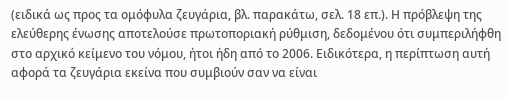(ειδικά ως προς τα ομόφυλα ζευγάρια, βλ. παρακάτω, σελ. 18 επ.). Η πρόβλεψη της ελεύθερης ένωσης αποτελούσε πρωτοποριακή ρύθμιση, δεδομένου ότι συμπεριλήφθη στο αρχικό κείμενο του νόμου, ήτοι ήδη από το 2006. Ειδικότερα, η περίπτωση αυτή αφορά τα ζευγάρια εκείνα που συμβιούν σαν να είναι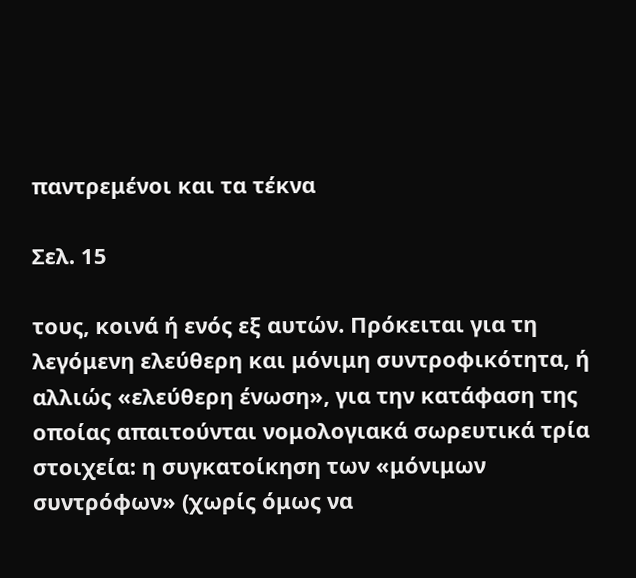παντρεμένοι και τα τέκνα

Σελ. 15

τους, κοινά ή ενός εξ αυτών. Πρόκειται για τη λεγόμενη ελεύθερη και μόνιμη συντροφικότητα, ή αλλιώς «ελεύθερη ένωση», για την κατάφαση της οποίας απαιτούνται νομολογιακά σωρευτικά τρία στοιχεία: η συγκατοίκηση των «μόνιμων συντρόφων» (χωρίς όμως να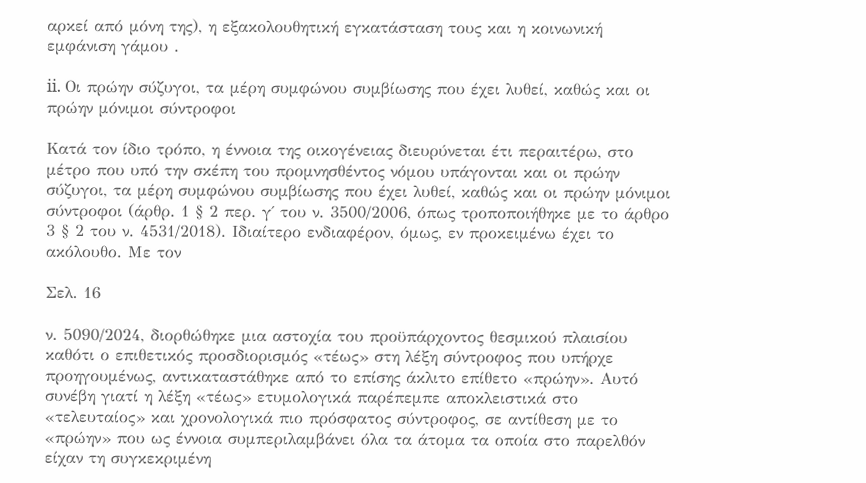αρκεί από μόνη της), η εξακολουθητική εγκατάσταση τους και η κοινωνική εμφάνιση γάμου .

ii. Οι πρώην σύζυγοι, τα μέρη συμφώνου συμβίωσης που έχει λυθεί, καθώς και οι πρώην μόνιμοι σύντροφοι

Κατά τον ίδιο τρόπο, η έννοια της οικογένειας διευρύνεται έτι περαιτέρω, στο μέτρο που υπό την σκέπη του προμνησθέντος νόμου υπάγονται και οι πρώην σύζυγοι, τα μέρη συμφώνου συμβίωσης που έχει λυθεί, καθώς και οι πρώην μόνιμοι σύντροφοι (άρθρ. 1 § 2 περ. γ΄ του ν. 3500/2006, όπως τροποποιήθηκε με το άρθρο 3 § 2 του ν. 4531/2018). Ιδιαίτερο ενδιαφέρον, όμως, εν προκειμένω έχει το ακόλουθο. Με τον

Σελ. 16

ν. 5090/2024, διορθώθηκε μια αστοχία του προϋπάρχοντος θεσμικού πλαισίου καθότι ο επιθετικός προσδιορισμός «τέως» στη λέξη σύντροφος που υπήρχε προηγουμένως, αντικαταστάθηκε από το επίσης άκλιτο επίθετο «πρώην». Αυτό συνέβη γιατί η λέξη «τέως» ετυμολογικά παρέπεμπε αποκλειστικά στο «τελευταίος» και χρονολογικά πιο πρόσφατος σύντροφος, σε αντίθεση με το «πρώην» που ως έννοια συμπεριλαμβάνει όλα τα άτομα τα οποία στο παρελθόν είχαν τη συγκεκριμένη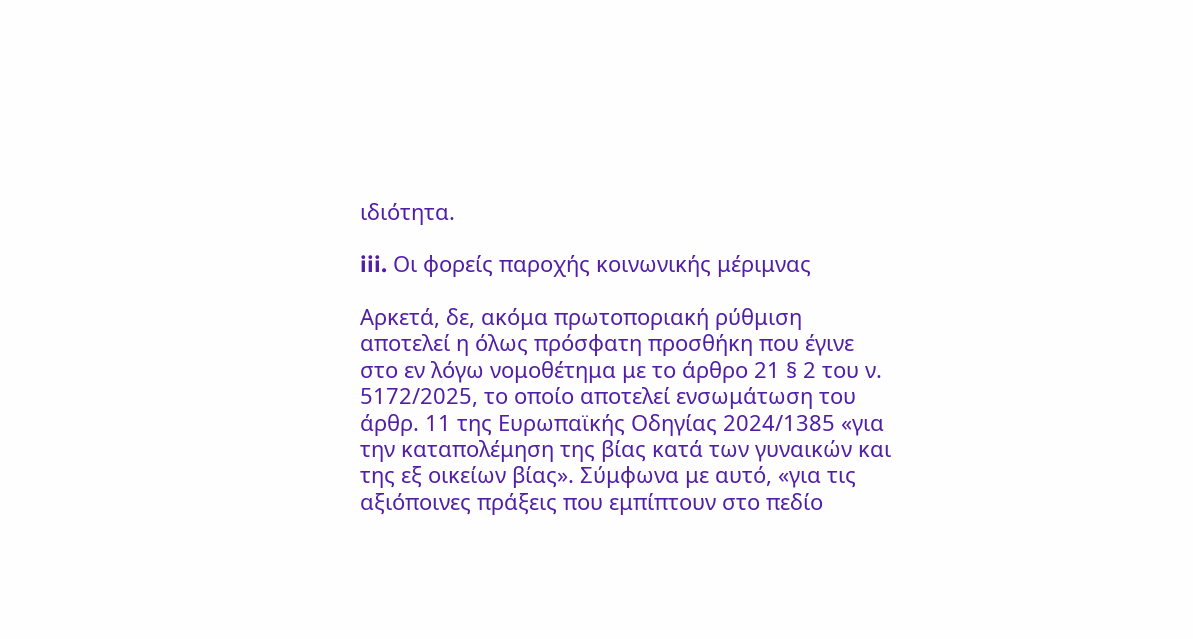ιδιότητα.

iii. Οι φορείς παροχής κοινωνικής μέριμνας

Αρκετά, δε, ακόμα πρωτοποριακή ρύθμιση αποτελεί η όλως πρόσφατη προσθήκη που έγινε στο εν λόγω νομοθέτημα με το άρθρο 21 § 2 του ν. 5172/2025, το οποίο αποτελεί ενσωμάτωση του άρθρ. 11 της Ευρωπαϊκής Οδηγίας 2024/1385 «για την καταπολέμηση της βίας κατά των γυναικών και της εξ οικείων βίας». Σύμφωνα με αυτό, «για τις αξιόποινες πράξεις που εμπίπτουν στο πεδίο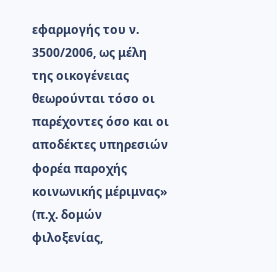εφαρμογής του ν. 3500/2006, ως μέλη της οικογένειας θεωρούνται τόσο οι παρέχοντες όσο και οι αποδέκτες υπηρεσιών φορέα παροχής κοινωνικής μέριμνας» (π.χ. δομών φιλοξενίας,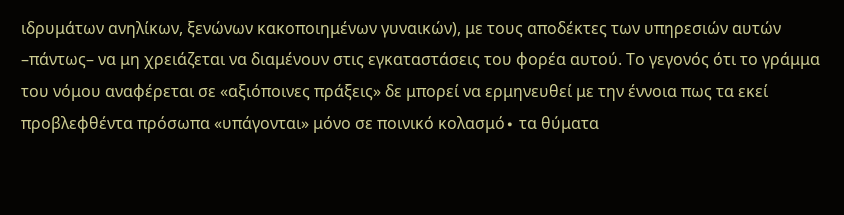ιδρυμάτων ανηλίκων, ξενώνων κακοποιημένων γυναικών), με τους αποδέκτες των υπηρεσιών αυτών –πάντως– να μη χρειάζεται να διαμένουν στις εγκαταστάσεις του φορέα αυτού. Το γεγονός ότι το γράμμα του νόμου αναφέρεται σε «αξιόποινες πράξεις» δε μπορεί να ερμηνευθεί με την έννοια πως τα εκεί προβλεφθέντα πρόσωπα «υπάγονται» μόνο σε ποινικό κολασμό∙ τα θύματα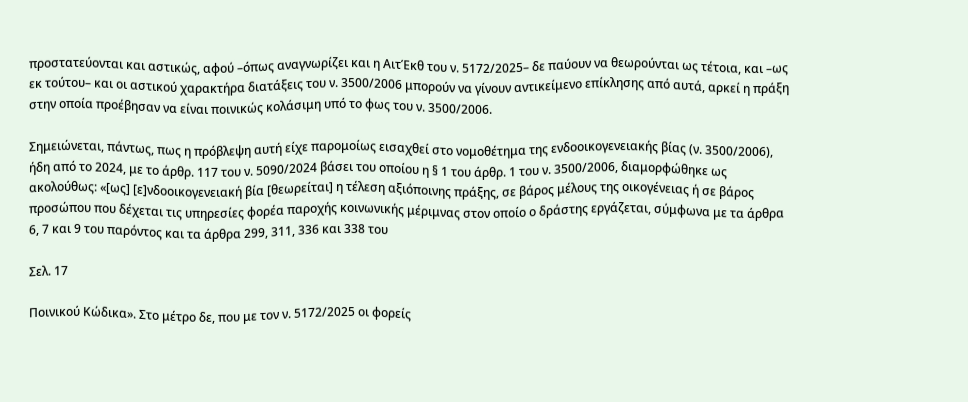προστατεύονται και αστικώς, αφού –όπως αναγνωρίζει και η ΑιτΈκθ του ν. 5172/2025– δε παύουν να θεωρούνται ως τέτοια, και –ως εκ τούτου– και οι αστικού χαρακτήρα διατάξεις του ν. 3500/2006 μπορούν να γίνουν αντικείμενο επίκλησης από αυτά, αρκεί η πράξη στην οποία προέβησαν να είναι ποινικώς κολάσιμη υπό το φως του ν. 3500/2006.

Σημειώνεται, πάντως, πως η πρόβλεψη αυτή είχε παρομοίως εισαχθεί στο νομοθέτημα της ενδοοικογενειακής βίας (ν. 3500/2006), ήδη από το 2024, με το άρθρ. 117 του ν. 5090/2024 βάσει του οποίου η § 1 του άρθρ. 1 του ν. 3500/2006, διαμορφώθηκε ως ακολούθως: «[ως] [ε]νδοοικογενειακή βία [θεωρείται] η τέλεση αξιόποινης πράξης, σε βάρος μέλους της οικογένειας ή σε βάρος προσώπου που δέχεται τις υπηρεσίες φορέα παροχής κοινωνικής μέριμνας στον οποίο ο δράστης εργάζεται, σύμφωνα με τα άρθρα 6, 7 και 9 του παρόντος και τα άρθρα 299, 311, 336 και 338 του

Σελ. 17

Ποινικού Κώδικα». Στο μέτρο δε, που με τον ν. 5172/2025 οι φορείς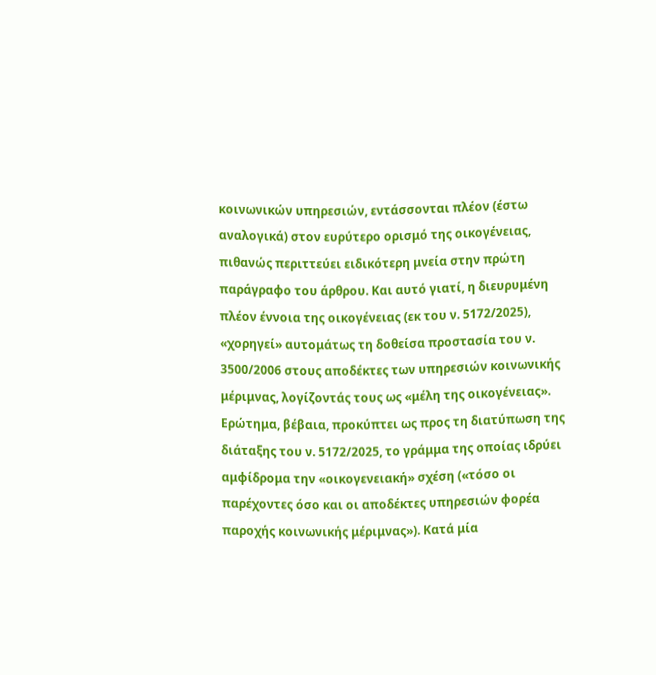κοινωνικών υπηρεσιών, εντάσσονται πλέον (έστω αναλογικά) στον ευρύτερο ορισμό της οικογένειας, πιθανώς περιττεύει ειδικότερη μνεία στην πρώτη παράγραφο του άρθρου. Και αυτό γιατί, η διευρυμένη πλέον έννοια της οικογένειας (εκ του ν. 5172/2025), «χορηγεί» αυτομάτως τη δοθείσα προστασία του ν. 3500/2006 στους αποδέκτες των υπηρεσιών κοινωνικής μέριμνας, λογίζοντάς τους ως «μέλη της οικογένειας». Ερώτημα, βέβαια, προκύπτει ως προς τη διατύπωση της διάταξης του ν. 5172/2025, το γράμμα της οποίας ιδρύει αμφίδρομα την «οικογενειακή» σχέση («τόσο οι παρέχοντες όσο και οι αποδέκτες υπηρεσιών φορέα παροχής κοινωνικής μέριμνας»). Κατά μία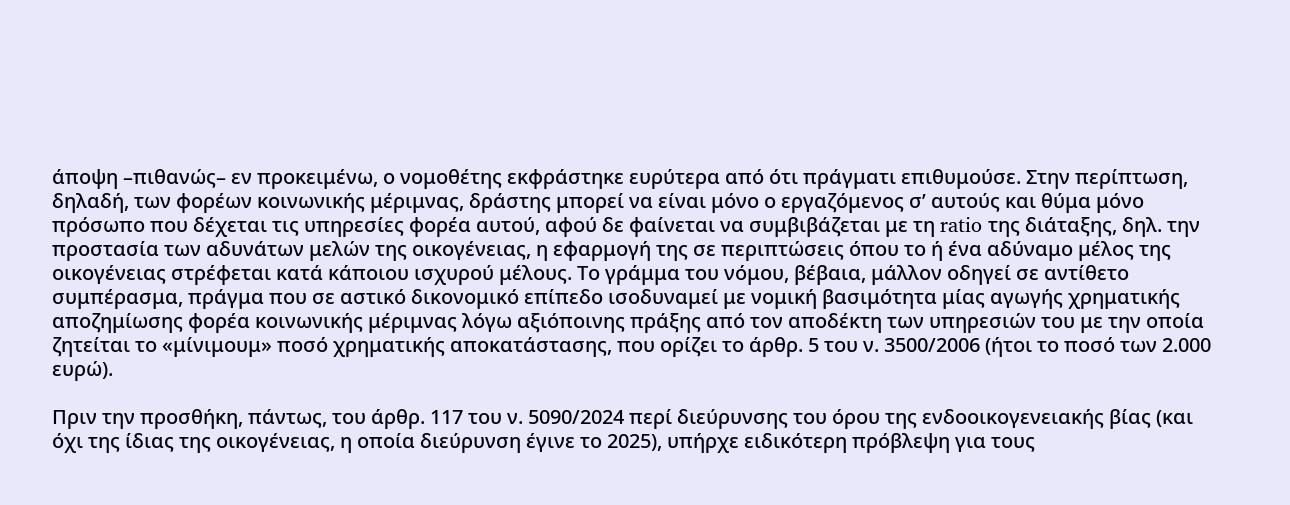άποψη –πιθανώς– εν προκειμένω, ο νομοθέτης εκφράστηκε ευρύτερα από ότι πράγματι επιθυμούσε. Στην περίπτωση, δηλαδή, των φορέων κοινωνικής μέριμνας, δράστης μπορεί να είναι μόνο ο εργαζόμενος σ’ αυτούς και θύμα μόνο πρόσωπο που δέχεται τις υπηρεσίες φορέα αυτού, αφού δε φαίνεται να συμβιβάζεται με τη ratio της διάταξης, δηλ. την προστασία των αδυνάτων μελών της οικογένειας, η εφαρμογή της σε περιπτώσεις όπου το ή ένα αδύναμο μέλος της οικογένειας στρέφεται κατά κάποιου ισχυρού μέλους. Το γράμμα του νόμου, βέβαια, μάλλον οδηγεί σε αντίθετο συμπέρασμα, πράγμα που σε αστικό δικονομικό επίπεδο ισοδυναμεί με νομική βασιμότητα μίας αγωγής χρηματικής αποζημίωσης φορέα κοινωνικής μέριμνας λόγω αξιόποινης πράξης από τον αποδέκτη των υπηρεσιών του με την οποία ζητείται το «μίνιμουμ» ποσό χρηματικής αποκατάστασης, που ορίζει το άρθρ. 5 του ν. 3500/2006 (ήτοι το ποσό των 2.000 ευρώ).

Πριν την προσθήκη, πάντως, του άρθρ. 117 του ν. 5090/2024 περί διεύρυνσης του όρου της ενδοοικογενειακής βίας (και όχι της ίδιας της οικογένειας, η οποία διεύρυνση έγινε το 2025), υπήρχε ειδικότερη πρόβλεψη για τους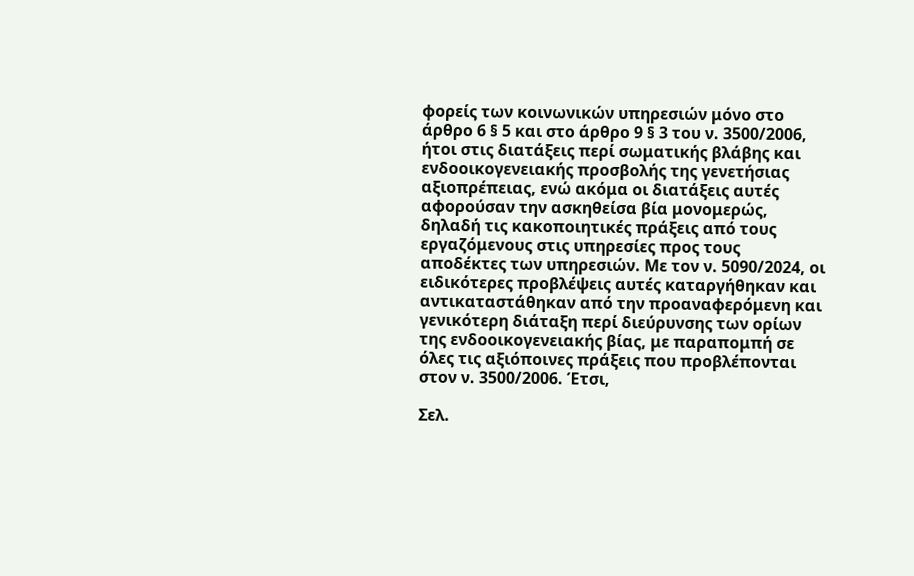φορείς των κοινωνικών υπηρεσιών μόνο στο άρθρο 6 § 5 και στο άρθρο 9 § 3 του ν. 3500/2006, ήτοι στις διατάξεις περί σωματικής βλάβης και ενδοοικογενειακής προσβολής της γενετήσιας αξιοπρέπειας, ενώ ακόμα οι διατάξεις αυτές αφορούσαν την ασκηθείσα βία μονομερώς, δηλαδή τις κακοποιητικές πράξεις από τους εργαζόμενους στις υπηρεσίες προς τους αποδέκτες των υπηρεσιών. Με τον ν. 5090/2024, οι ειδικότερες προβλέψεις αυτές καταργήθηκαν και αντικαταστάθηκαν από την προαναφερόμενη και γενικότερη διάταξη περί διεύρυνσης των ορίων της ενδοοικογενειακής βίας, με παραπομπή σε όλες τις αξιόποινες πράξεις που προβλέπονται στον ν. 3500/2006. Έτσι,

Σελ.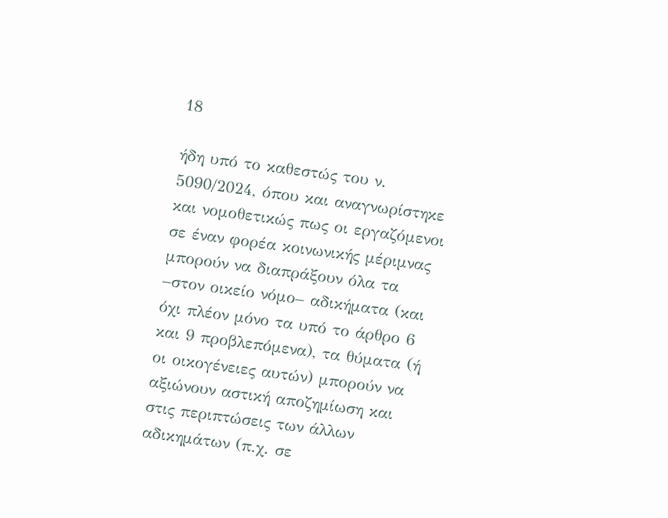18

ήδη υπό το καθεστώς του ν. 5090/2024, όπου και αναγνωρίστηκε και νομοθετικώς πως οι εργαζόμενοι σε έναν φορέα κοινωνικής μέριμνας μπορούν να διαπράξουν όλα τα –στον οικείο νόμο– αδικήματα (και όχι πλέον μόνο τα υπό το άρθρο 6 και 9 προβλεπόμενα), τα θύματα (ή οι οικογένειες αυτών) μπορούν να αξιώνουν αστική αποζημίωση και στις περιπτώσεις των άλλων αδικημάτων (π.χ. σε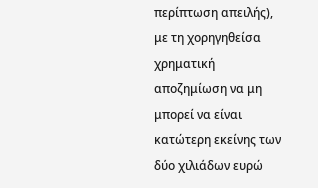περίπτωση απειλής), με τη χορηγηθείσα χρηματική αποζημίωση να μη μπορεί να είναι κατώτερη εκείνης των δύο χιλιάδων ευρώ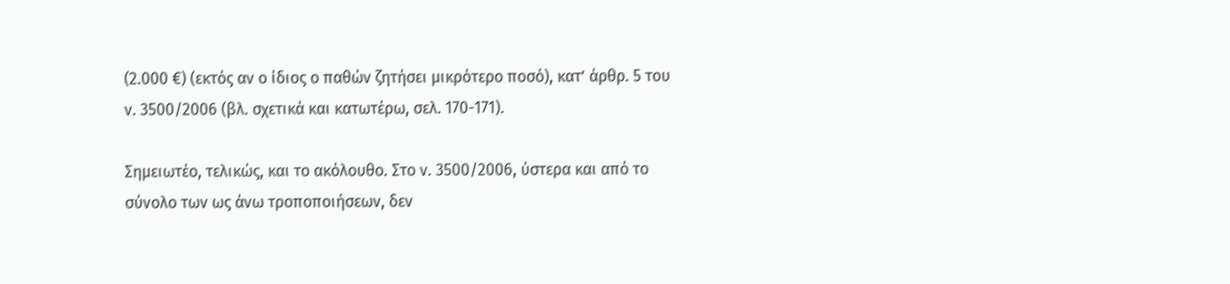(2.000 €) (εκτός αν ο ίδιος ο παθών ζητήσει μικρότερο ποσό), κατ’ άρθρ. 5 του ν. 3500/2006 (βλ. σχετικά και κατωτέρω, σελ. 170-171).

Σημειωτέο, τελικώς, και το ακόλουθο. Στο ν. 3500/2006, ύστερα και από το σύνολο των ως άνω τροποποιήσεων, δεν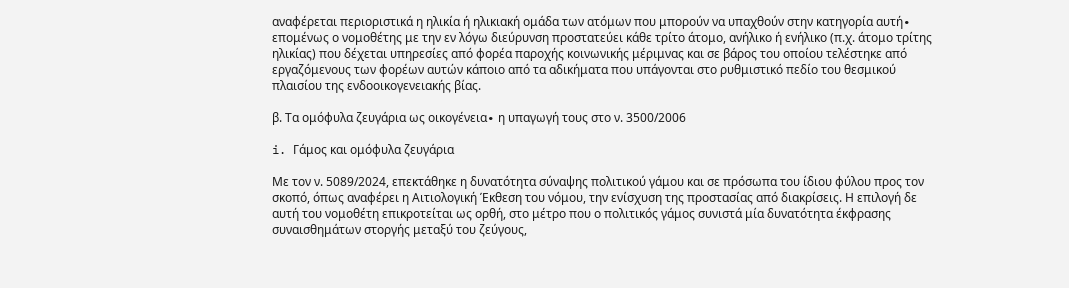αναφέρεται περιοριστικά η ηλικία ή ηλικιακή ομάδα των ατόμων που μπορούν να υπαχθούν στην κατηγορία αυτή∙ επομένως ο νομοθέτης με την εν λόγω διεύρυνση προστατεύει κάθε τρίτο άτομο, ανήλικο ή ενήλικο (π.χ. άτομο τρίτης ηλικίας) που δέχεται υπηρεσίες από φορέα παροχής κοινωνικής μέριμνας και σε βάρος του οποίου τελέστηκε από εργαζόμενους των φορέων αυτών κάποιο από τα αδικήματα που υπάγονται στο ρυθμιστικό πεδίο του θεσμικού πλαισίου της ενδοοικογενειακής βίας.

β. Τα ομόφυλα ζευγάρια ως οικογένεια∙ η υπαγωγή τους στο ν. 3500/2006

i. Γάμος και ομόφυλα ζευγάρια

Με τον ν. 5089/2024, επεκτάθηκε η δυνατότητα σύναψης πολιτικού γάμου και σε πρόσωπα του ίδιου φύλου προς τον σκοπό, όπως αναφέρει η Αιτιολογική Έκθεση του νόμου, την ενίσχυση της προστασίας από διακρίσεις. Η επιλογή δε αυτή του νομοθέτη επικροτείται ως ορθή, στο μέτρο που ο πολιτικός γάμος συνιστά μία δυνατότητα έκφρασης συναισθημάτων στοργής μεταξύ του ζεύγους,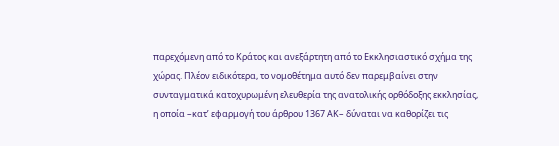παρεχόμενη από το Κράτος και ανεξάρτητη από το Εκκλησιαστικό σχήμα της χώρας. Πλέον ειδικότερα, το νομοθέτημα αυτό δεν παρεμβαίνει στην συνταγματικά κατοχυρωμένη ελευθερία της ανατολικής ορθόδοξης εκκλησίας, η οποία –κατ’ εφαρμογή του άρθρου 1367 ΑΚ– δύναται να καθορίζει τις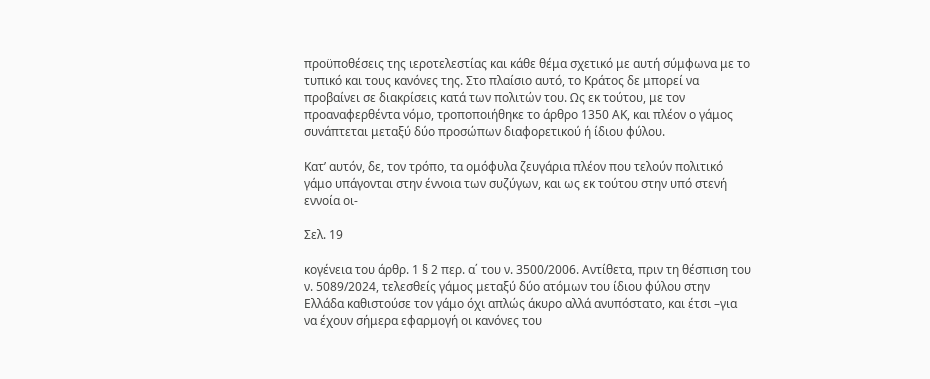προϋποθέσεις της ιεροτελεστίας και κάθε θέμα σχετικό με αυτή σύμφωνα με το τυπικό και τους κανόνες της. Στο πλαίσιο αυτό, το Κράτος δε μπορεί να προβαίνει σε διακρίσεις κατά των πολιτών του. Ως εκ τούτου, με τον προαναφερθέντα νόμο, τροποποιήθηκε το άρθρο 1350 ΑΚ, και πλέον ο γάμος συνάπτεται μεταξύ δύο προσώπων διαφορετικού ή ίδιου φύλου.

Κατ’ αυτόν, δε, τον τρόπο, τα ομόφυλα ζευγάρια πλέον που τελούν πολιτικό γάμο υπάγονται στην έννοια των συζύγων, και ως εκ τούτου στην υπό στενή εννοία οι-

Σελ. 19

κογένεια του άρθρ. 1 § 2 περ. α΄ του ν. 3500/2006. Αντίθετα, πριν τη θέσπιση του ν. 5089/2024, τελεσθείς γάμος μεταξύ δύο ατόμων του ίδιου φύλου στην Ελλάδα καθιστούσε τον γάμο όχι απλώς άκυρο αλλά ανυπόστατο, και έτσι –για να έχουν σήμερα εφαρμογή οι κανόνες του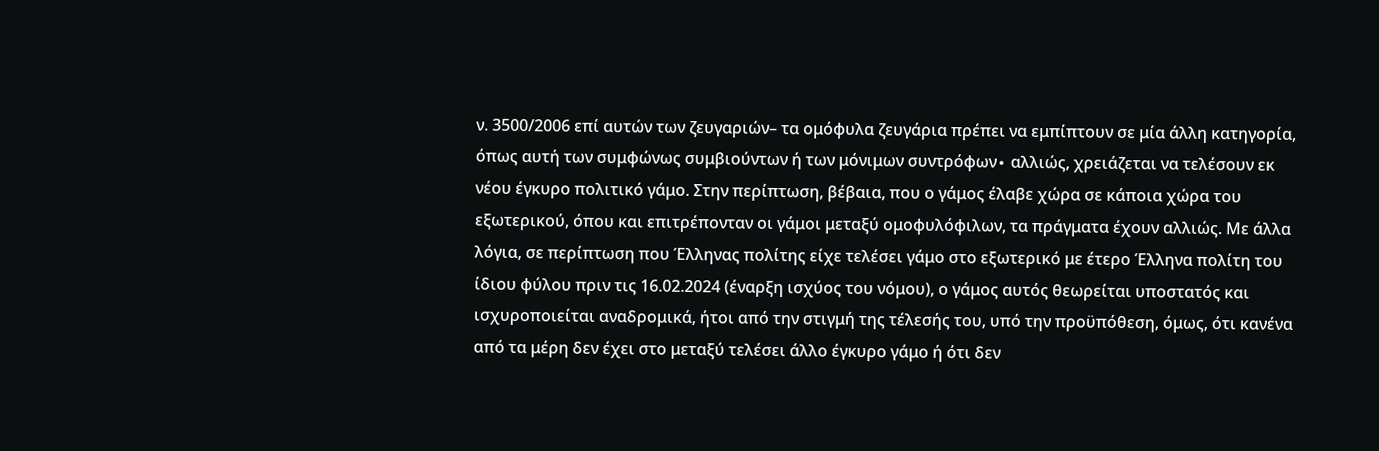ν. 3500/2006 επί αυτών των ζευγαριών– τα ομόφυλα ζευγάρια πρέπει να εμπίπτουν σε μία άλλη κατηγορία, όπως αυτή των συμφώνως συμβιούντων ή των μόνιμων συντρόφων∙ αλλιώς, χρειάζεται να τελέσουν εκ νέου έγκυρο πολιτικό γάμο. Στην περίπτωση, βέβαια, που ο γάμος έλαβε χώρα σε κάποια χώρα του εξωτερικού, όπου και επιτρέπονταν οι γάμοι μεταξύ ομοφυλόφιλων, τα πράγματα έχουν αλλιώς. Με άλλα λόγια, σε περίπτωση που Έλληνας πολίτης είχε τελέσει γάμο στο εξωτερικό με έτερο Έλληνα πολίτη του ίδιου φύλου πριν τις 16.02.2024 (έναρξη ισχύος του νόμου), ο γάμος αυτός θεωρείται υποστατός και ισχυροποιείται αναδρομικά, ήτοι από την στιγμή της τέλεσής του, υπό την προϋπόθεση, όμως, ότι κανένα από τα μέρη δεν έχει στο μεταξύ τελέσει άλλο έγκυρο γάμο ή ότι δεν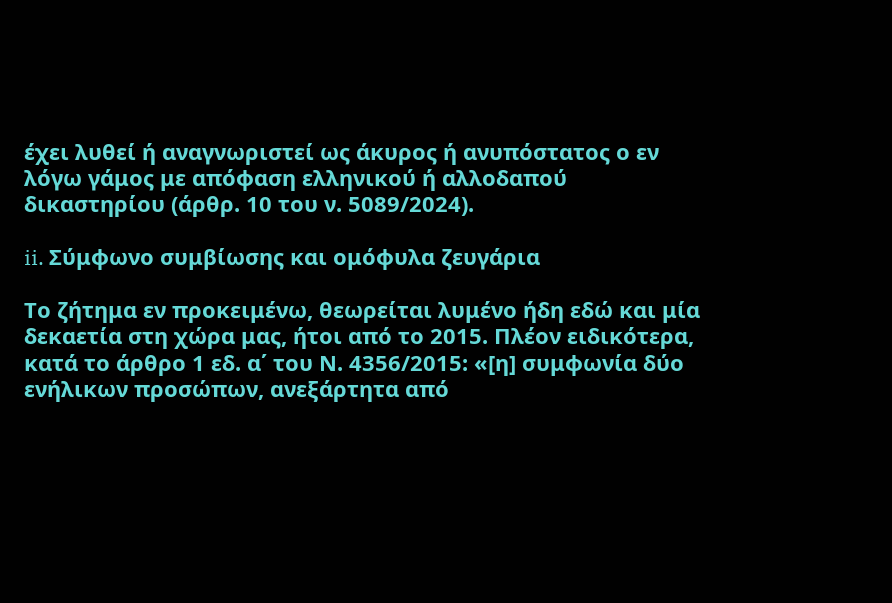έχει λυθεί ή αναγνωριστεί ως άκυρος ή ανυπόστατος ο εν λόγω γάμος με απόφαση ελληνικού ή αλλοδαπού δικαστηρίου (άρθρ. 10 του ν. 5089/2024).

ii. Σύμφωνο συμβίωσης και ομόφυλα ζευγάρια

Το ζήτημα εν προκειμένω, θεωρείται λυμένο ήδη εδώ και μία δεκαετία στη χώρα μας, ήτοι από το 2015. Πλέον ειδικότερα, κατά το άρθρο 1 εδ. α΄ του Ν. 4356/2015: «[η] συμφωνία δύο ενήλικων προσώπων, ανεξάρτητα από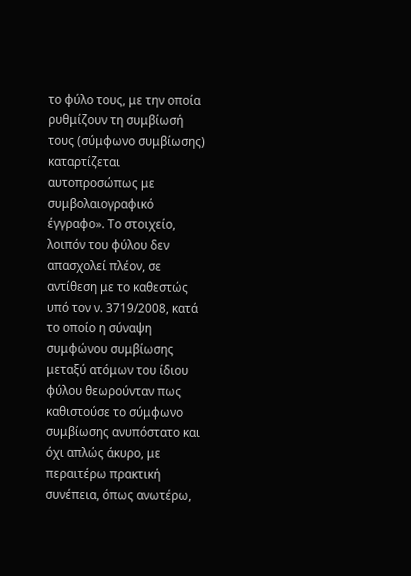το φύλο τους, με την οποία ρυθμίζουν τη συμβίωσή τους (σύμφωνο συμβίωσης) καταρτίζεται αυτοπροσώπως με συμβολαιογραφικό έγγραφο». Το στοιχείο, λοιπόν του φύλου δεν απασχολεί πλέον, σε αντίθεση με το καθεστώς υπό τον ν. 3719/2008, κατά το οποίο η σύναψη συμφώνου συμβίωσης μεταξύ ατόμων του ίδιου φύλου θεωρούνταν πως καθιστούσε το σύμφωνο συμβίωσης ανυπόστατο και όχι απλώς άκυρο, με περαιτέρω πρακτική συνέπεια, όπως ανωτέρω,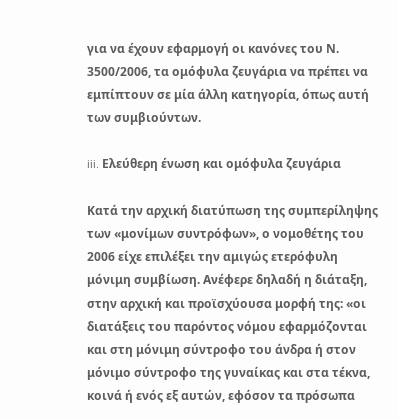για να έχουν εφαρμογή οι κανόνες του Ν. 3500/2006, τα ομόφυλα ζευγάρια να πρέπει να εμπίπτουν σε μία άλλη κατηγορία, όπως αυτή των συμβιούντων.

iii. Ελεύθερη ένωση και ομόφυλα ζευγάρια

Κατά την αρχική διατύπωση της συμπερίληψης των «μονίμων συντρόφων», ο νομοθέτης του 2006 είχε επιλέξει την αμιγώς ετερόφυλη μόνιμη συμβίωση. Ανέφερε δηλαδή η διάταξη, στην αρχική και προϊσχύουσα μορφή της: «οι διατάξεις του παρόντος νόμου εφαρμόζονται και στη μόνιμη σύντροφο του άνδρα ή στον μόνιμο σύντροφο της γυναίκας και στα τέκνα, κοινά ή ενός εξ αυτών, εφόσον τα πρόσωπα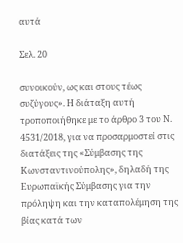αυτά

Σελ. 20

συνοικούν, ως και στους τέως συζύγους». Η διάταξη αυτή τροποποιήθηκε με το άρθρο 3 του Ν. 4531/2018, για να προσαρμοστεί στις διατάξεις της «Σύμβασης της Κωνσταντινούπολης», δηλαδή της Ευρωπαϊκής Σύμβασης για την πρόληψη και την καταπολέμηση της βίας κατά των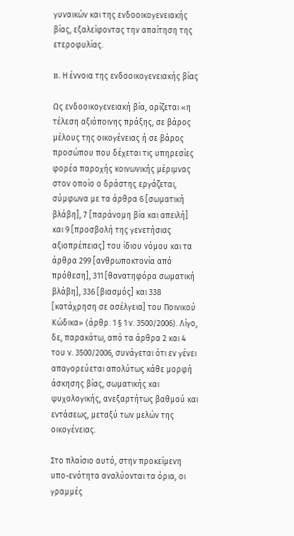γυναικών και της ενδοοικογενειακής βίας, εξαλείφοντας την απαίτηση της ετεροφυλίας.

B. Η έννοια της ενδοοικογενειακής βίας

Ως ενδοοικογενειακή βία, ορίζεται «η τέλεση αξιόποινης πράξης, σε βάρος μέλους της οικογένειας ή σε βάρος προσώπου που δέχεται τις υπηρεσίες φορέα παροχής κοινωνικής μέριμνας στον οποίο ο δράστης εργάζεται, σύμφωνα με τα άρθρα 6 [σωματική βλάβη], 7 [παράνομη βία και απειλή] και 9 [προσβολή της γενετήσιας αξιοπρέπειας] του ίδιου νόμου και τα άρθρα 299 [ανθρωποκτονία από πρόθεση], 311 [θανατηφόρα σωματική βλάβη], 336 [βιασμός] και 338 [κατάχρηση σε ασέλγεια] του Ποινικού Κώδικα» (άρθρ. 1 § 1 ν. 3500/2006). Λίγο, δε, παρακάτω, από τα άρθρα 2 και 4 του ν. 3500/2006, συνάγεται ότι εν γένει απαγορεύεται απολύτως κάθε μορφή άσκησης βίας, σωματικής και ψυχολογικής, ανεξαρτήτως βαθμού και εντάσεως, μεταξύ των μελών της οικογένειας.

Στο πλαίσιο αυτό, στην προκείμενη υπο-ενότητα αναλύονται τα όρια, οι γραμμές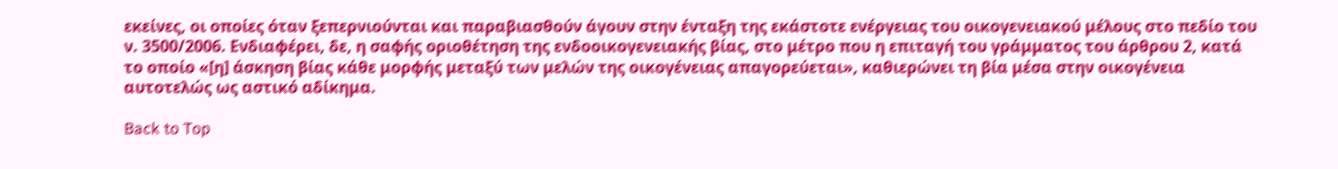εκείνες, οι οποίες όταν ξεπερνιούνται και παραβιασθούν άγουν στην ένταξη της εκάστοτε ενέργειας του οικογενειακού μέλους στο πεδίο του ν. 3500/2006. Ενδιαφέρει, δε, η σαφής οριοθέτηση της ενδοοικογενειακής βίας, στο μέτρο που η επιταγή του γράμματος του άρθρου 2, κατά το οποίο «[η] άσκηση βίας κάθε μορφής μεταξύ των μελών της οικογένειας απαγορεύεται», καθιερώνει τη βία μέσα στην οικογένεια αυτοτελώς ως αστικό αδίκημα.

Back to Top